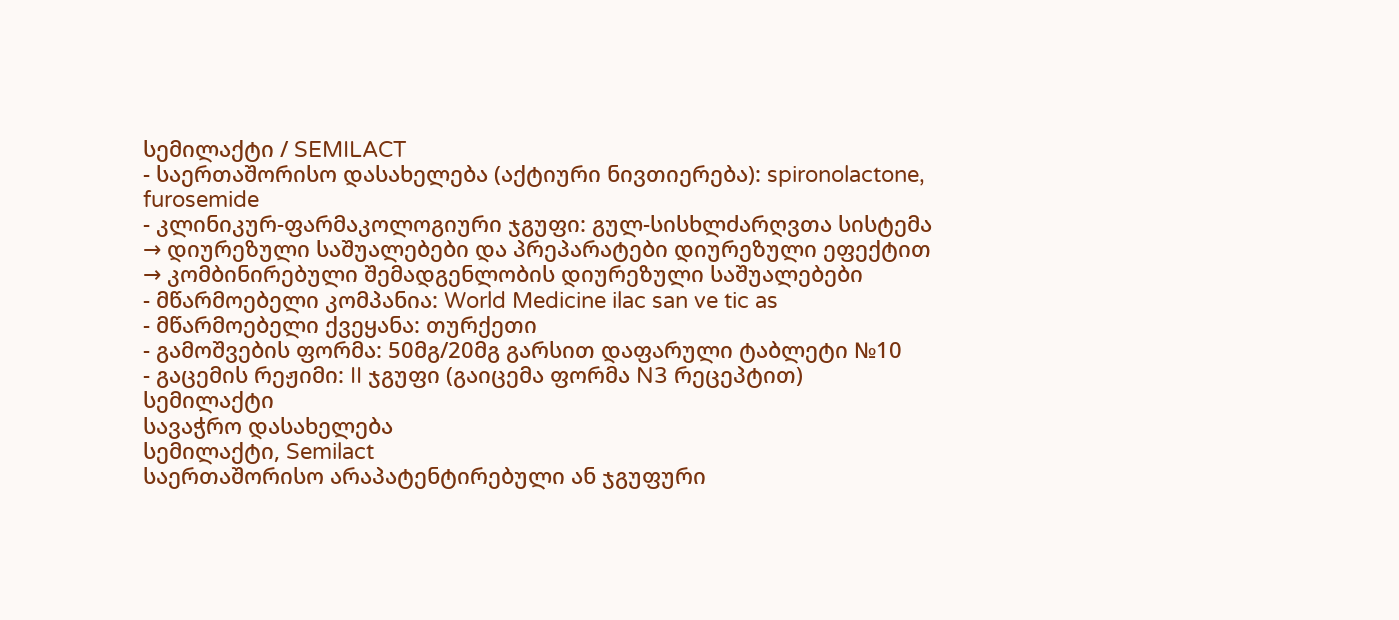სემილაქტი / SEMILACT
- საერთაშორისო დასახელება (აქტიური ნივთიერება): spironolactone, furosemide
- კლინიკურ-ფარმაკოლოგიური ჯგუფი: გულ-სისხლძარღვთა სისტემა → დიურეზული საშუალებები და პრეპარატები დიურეზული ეფექტით → კომბინირებული შემადგენლობის დიურეზული საშუალებები
- მწარმოებელი კომპანია: World Medicine ilac san ve tic as
- მწარმოებელი ქვეყანა: თურქეთი
- გამოშვების ფორმა: 50მგ/20მგ გარსით დაფარული ტაბლეტი №10
- გაცემის რეჟიმი: II ჯგუფი (გაიცემა ფორმა N3 რეცეპტით)
სემილაქტი
სავაჭრო დასახელება
სემილაქტი, Semilact
საერთაშორისო არაპატენტირებული ან ჯგუფური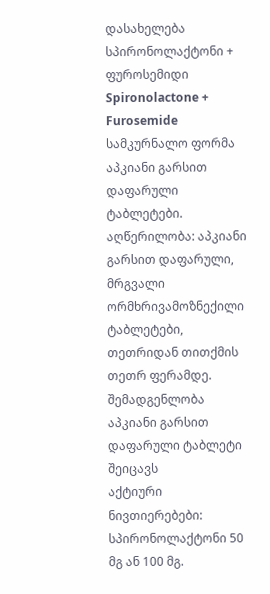დასახელება
სპირონოლაქტონი + ფუროსემიდი
Spironolactone + Furosemide
სამკურნალო ფორმა
აპკიანი გარსით დაფარული ტაბლეტები.
აღწერილობა: აპკიანი გარსით დაფარული, მრგვალი ორმხრივამოზნექილი ტაბლეტები, თეთრიდან თითქმის თეთრ ფერამდე.
შემადგენლობა
აპკიანი გარსით დაფარული ტაბლეტი შეიცავს
აქტიური ნივთიერებები: სპირონოლაქტონი 50 მგ ან 100 მგ.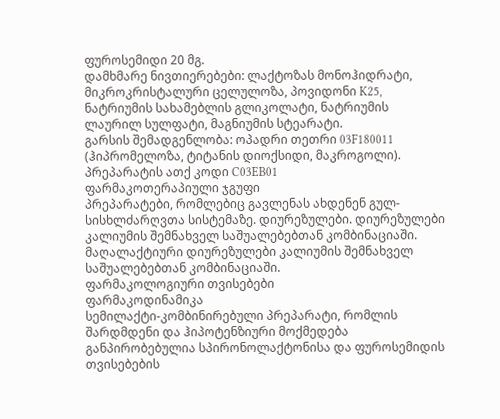ფუროსემიდი 20 მგ.
დამხმარე ნივთიერებები: ლაქტოზას მონოჰიდრატი, მიკროკრისტალური ცელულოზა, პოვიდონი K25, ნატრიუმის სახამებლის გლიკოლატი, ნატრიუმის ლაურილ სულფატი, მაგნიუმის სტეარატი.
გარსის შემადგენლობა: ოპადრი თეთრი 03F180011 (ჰიპრომელოზა, ტიტანის დიოქსიდი, მაკროგოლი).
პრეპარატის ათქ კოდი C03EB01
ფარმაკოთერაპიული ჯგუფი
პრეპარატები, რომლებიც გავლენას ახდენენ გულ-სისხლძარღვთა სისტემაზე. დიურეზულები. დიურეზულები კალიუმის შემნახველ საშუალებებთან კომბინაციაში. მაღალაქტიური დიურეზულები კალიუმის შემნახველ საშუალებებთან კომბინაციაში.
ფარმაკოლოგიური თვისებები
ფარმაკოდინამიკა
სემილაქტი-კომბინირებული პრეპარატი, რომლის შარდმდენი და ჰიპოტენზიური მოქმედება განპირობებულია სპირონოლაქტონისა და ფუროსემიდის თვისებების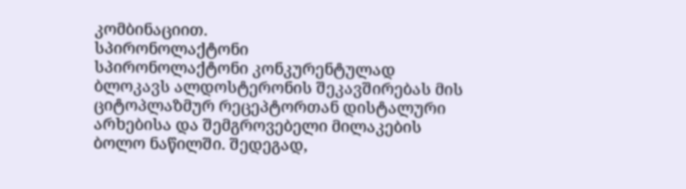კომბინაციით.
სპირონოლაქტონი
სპირონოლაქტონი კონკურენტულად ბლოკავს ალდოსტერონის შეკავშირებას მის ციტოპლაზმურ რეცეპტორთან დისტალური არხებისა და შემგროვებელი მილაკების ბოლო ნაწილში. შედეგად,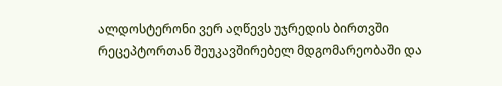ალდოსტერონი ვერ აღწევს უჯრედის ბირთვში რეცეპტორთან შეუკავშირებელ მდგომარეობაში და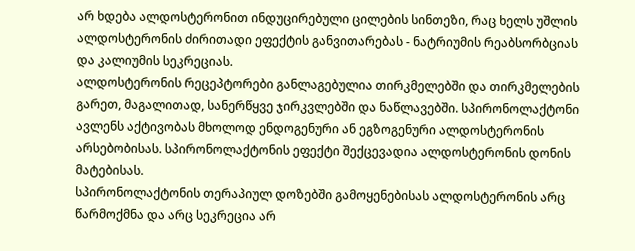არ ხდება ალდოსტერონით ინდუცირებული ცილების სინთეზი, რაც ხელს უშლის ალდოსტერონის ძირითადი ეფექტის განვითარებას - ნატრიუმის რეაბსორბციას და კალიუმის სეკრეციას.
ალდოსტერონის რეცეპტორები განლაგებულია თირკმელებში და თირკმელების გარეთ, მაგალითად, სანერწყვე ჯირკვლებში და ნაწლავებში. სპირონოლაქტონი ავლენს აქტივობას მხოლოდ ენდოგენური ან ეგზოგენური ალდოსტერონის არსებობისას. სპირონოლაქტონის ეფექტი შექცევადია ალდოსტერონის დონის მატებისას.
სპირონოლაქტონის თერაპიულ დოზებში გამოყენებისას ალდოსტერონის არც წარმოქმნა და არც სეკრეცია არ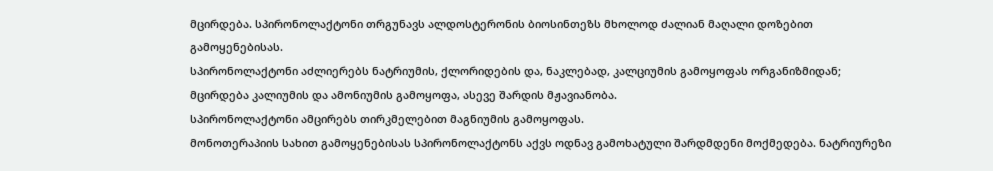მცირდება. სპირონოლაქტონი თრგუნავს ალდოსტერონის ბიოსინთეზს მხოლოდ ძალიან მაღალი დოზებით გამოყენებისას.
სპირონოლაქტონი აძლიერებს ნატრიუმის, ქლორიდების და, ნაკლებად, კალციუმის გამოყოფას ორგანიზმიდან; მცირდება კალიუმის და ამონიუმის გამოყოფა, ასევე შარდის მჟავიანობა.
სპირონოლაქტონი ამცირებს თირკმელებით მაგნიუმის გამოყოფას.
მონოთერაპიის სახით გამოყენებისას სპირონოლაქტონს აქვს ოდნავ გამოხატული შარდმდენი მოქმედება. ნატრიურეზი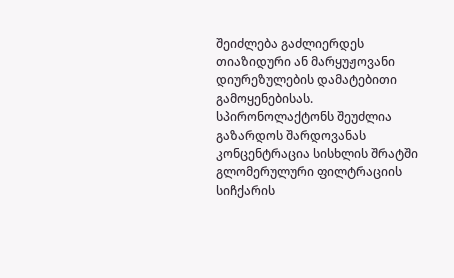შეიძლება გაძლიერდეს თიაზიდური ან მარყუჟოვანი დიურეზულების დამატებითი გამოყენებისას.
სპირონოლაქტონს შეუძლია გაზარდოს შარდოვანას კონცენტრაცია სისხლის შრატში გლომერულური ფილტრაციის სიჩქარის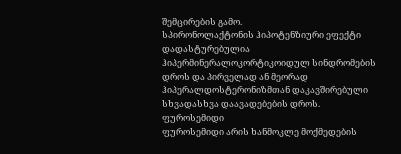შემცირების გამო.
სპირონოლაქტონის ჰიპოტენზიური ეფექტი დადასტურებულია ჰიპერმინერალოკორტიკოიდულ სინდრომების დროს და პირველად ან მეორად ჰიპერალდოსტერონიზმთან დაკავშირებული სხვადასხვა დაავადებების დროს.
ფუროსემიდი
ფუროსემიდი არის ხანმოკლე მოქმედების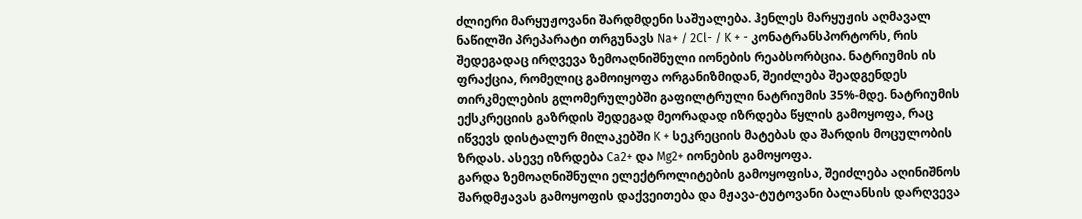ძლიერი მარყუჟოვანი შარდმდენი საშუალება. ჰენლეს მარყუჟის აღმავალ ნაწილში პრეპარატი თრგუნავს Na+ / 2Cl- / K + - კონატრანსპორტორს, რის შედეგადაც ირღვევა ზემოაღნიშნული იონების რეაბსორბცია. ნატრიუმის ის ფრაქცია, რომელიც გამოიყოფა ორგანიზმიდან, შეიძლება შეადგენდეს თირკმელების გლომერულებში გაფილტრული ნატრიუმის 35%-მდე. ნატრიუმის ექსკრეციის გაზრდის შედეგად მეორადად იზრდება წყლის გამოყოფა, რაც იწვევს დისტალურ მილაკებში K + სეკრეციის მატებას და შარდის მოცულობის ზრდას. ასევე იზრდება Ca2+ და Mg2+ იონების გამოყოფა.
გარდა ზემოაღნიშნული ელექტროლიტების გამოყოფისა, შეიძლება აღინიშნოს შარდმჟავას გამოყოფის დაქვეითება და მჟავა-ტუტოვანი ბალანსის დარღვევა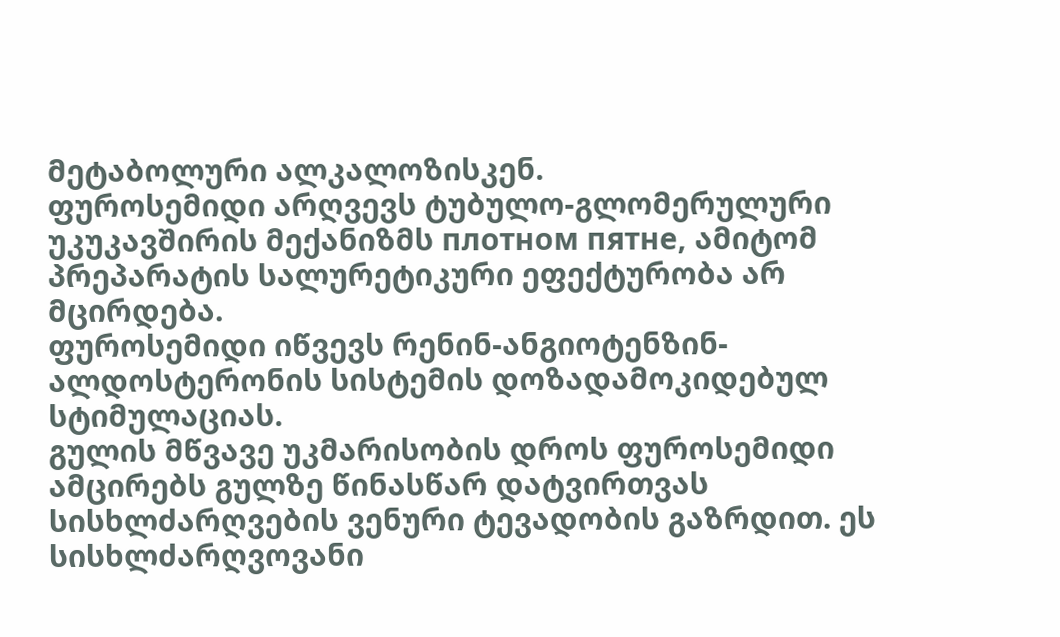მეტაბოლური ალკალოზისკენ.
ფუროსემიდი არღვევს ტუბულო-გლომერულური უკუკავშირის მექანიზმს плотном пятне, ამიტომ პრეპარატის სალურეტიკური ეფექტურობა არ მცირდება.
ფუროსემიდი იწვევს რენინ-ანგიოტენზინ-ალდოსტერონის სისტემის დოზადამოკიდებულ სტიმულაციას.
გულის მწვავე უკმარისობის დროს ფუროსემიდი ამცირებს გულზე წინასწარ დატვირთვას სისხლძარღვების ვენური ტევადობის გაზრდით. ეს სისხლძარღვოვანი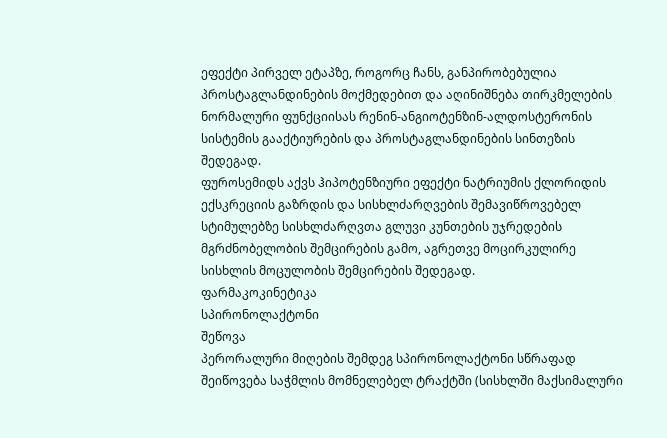ეფექტი პირველ ეტაპზე, როგორც ჩანს, განპირობებულია პროსტაგლანდინების მოქმედებით და აღინიშნება თირკმელების ნორმალური ფუნქციისას რენინ-ანგიოტენზინ-ალდოსტერონის სისტემის გააქტიურების და პროსტაგლანდინების სინთეზის შედეგად.
ფუროსემიდს აქვს ჰიპოტენზიური ეფექტი ნატრიუმის ქლორიდის ექსკრეციის გაზრდის და სისხლძარღვების შემავიწროვებელ სტიმულებზე სისხლძარღვთა გლუვი კუნთების უჯრედების მგრძნობელობის შემცირების გამო, აგრეთვე მოცირკულირე სისხლის მოცულობის შემცირების შედეგად.
ფარმაკოკინეტიკა
სპირონოლაქტონი
შეწოვა
პერორალური მიღების შემდეგ სპირონოლაქტონი სწრაფად შეიწოვება საჭმლის მომნელებელ ტრაქტში (სისხლში მაქსიმალური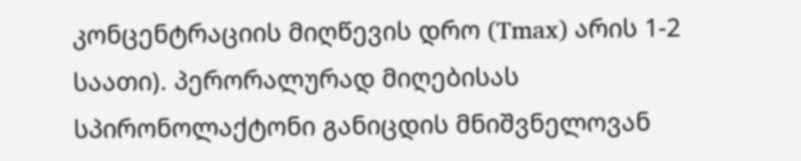კონცენტრაციის მიღწევის დრო (Tmax) არის 1-2 საათი). პერორალურად მიღებისას სპირონოლაქტონი განიცდის მნიშვნელოვან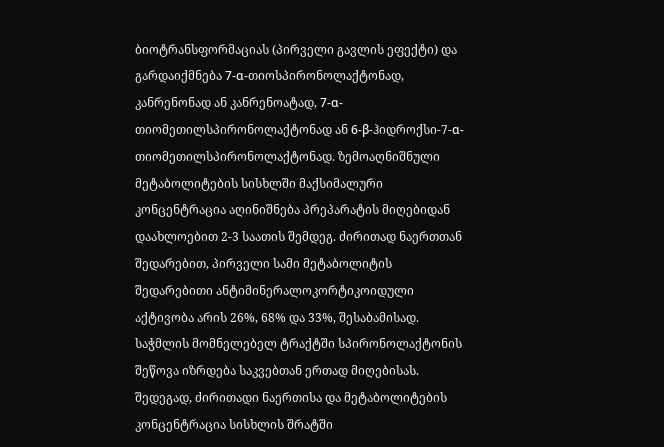ბიოტრანსფორმაციას (პირველი გავლის ეფექტი) და გარდაიქმნება 7-α-თიოსპირონოლაქტონად, კანრენონად ან კანრენოატად, 7-α-თიომეთილსპირონოლაქტონად ან 6-β-ჰიდროქსი-7-α-თიომეთილსპირონოლაქტონად. ზემოაღნიშნული მეტაბოლიტების სისხლში მაქსიმალური კონცენტრაცია აღინიშნება პრეპარატის მიღებიდან დაახლოებით 2-3 საათის შემდეგ. ძირითად ნაერთთან შედარებით, პირველი სამი მეტაბოლიტის შედარებითი ანტიმინერალოკორტიკოიდული აქტივობა არის 26%, 68% და 33%, შესაბამისად.
საჭმლის მომნელებელ ტრაქტში სპირონოლაქტონის შეწოვა იზრდება საკვებთან ერთად მიღებისას. შედეგად, ძირითადი ნაერთისა და მეტაბოლიტების კონცენტრაცია სისხლის შრატში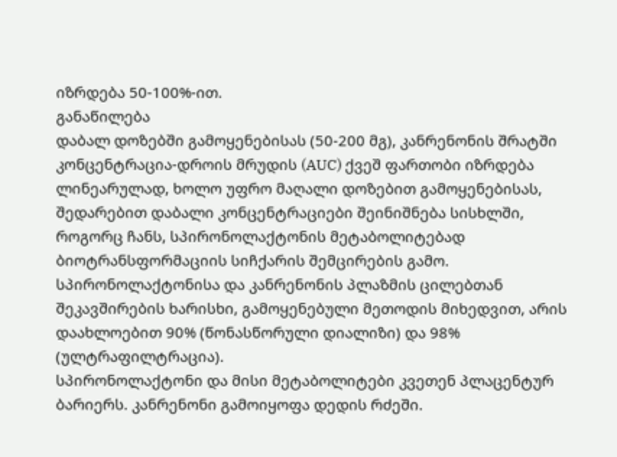იზრდება 50-100%-ით.
განაწილება
დაბალ დოზებში გამოყენებისას (50-200 მგ), კანრენონის შრატში კონცენტრაცია-დროის მრუდის (AUC) ქვეშ ფართობი იზრდება ლინეარულად, ხოლო უფრო მაღალი დოზებით გამოყენებისას, შედარებით დაბალი კონცენტრაციები შეინიშნება სისხლში, როგორც ჩანს, სპირონოლაქტონის მეტაბოლიტებად ბიოტრანსფორმაციის სიჩქარის შემცირების გამო.
სპირონოლაქტონისა და კანრენონის პლაზმის ცილებთან შეკავშირების ხარისხი, გამოყენებული მეთოდის მიხედვით, არის დაახლოებით 90% (წონასწორული დიალიზი) და 98% (ულტრაფილტრაცია).
სპირონოლაქტონი და მისი მეტაბოლიტები კვეთენ პლაცენტურ ბარიერს. კანრენონი გამოიყოფა დედის რძეში.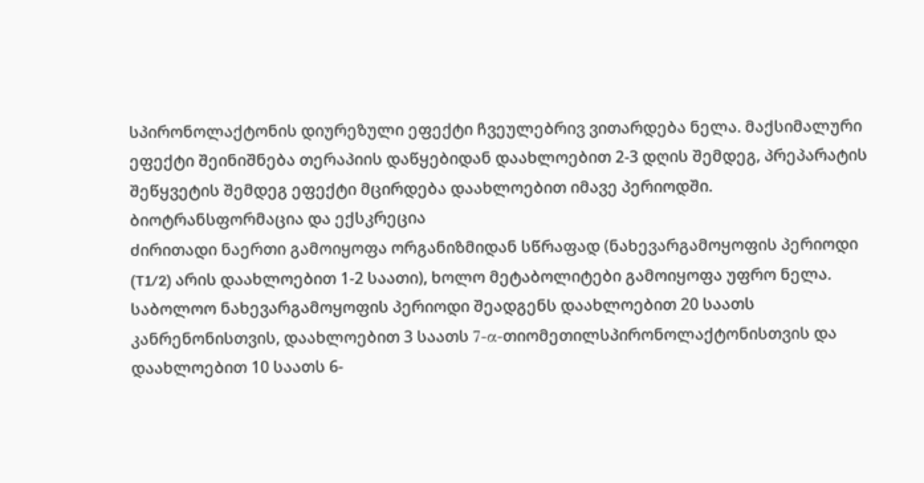სპირონოლაქტონის დიურეზული ეფექტი ჩვეულებრივ ვითარდება ნელა. მაქსიმალური ეფექტი შეინიშნება თერაპიის დაწყებიდან დაახლოებით 2-3 დღის შემდეგ, პრეპარატის შეწყვეტის შემდეგ ეფექტი მცირდება დაახლოებით იმავე პერიოდში.
ბიოტრანსფორმაცია და ექსკრეცია
ძირითადი ნაერთი გამოიყოფა ორგანიზმიდან სწრაფად (ნახევარგამოყოფის პერიოდი (T1/2) არის დაახლოებით 1-2 საათი), ხოლო მეტაბოლიტები გამოიყოფა უფრო ნელა. საბოლოო ნახევარგამოყოფის პერიოდი შეადგენს დაახლოებით 20 საათს კანრენონისთვის, დაახლოებით 3 საათს 7-α-თიომეთილსპირონოლაქტონისთვის და დაახლოებით 10 საათს 6-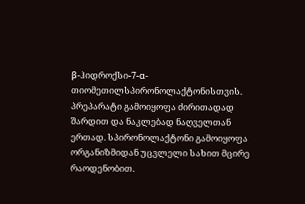β-ჰიდროქსი-7-α-თიომეთილსპირონოლაქტონისთვის.
პრეპარატი გამოიყოფა ძირითადად შარდით და ნაკლებად ნაღველთან ერთად. სპირონოლაქტონი გამოიყოფა ორგანიზმიდან უცვლელი სახით მცირე რაოდენობით.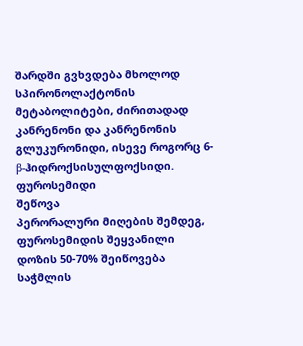შარდში გვხვდება მხოლოდ სპირონოლაქტონის მეტაბოლიტები, ძირითადად კანრენონი და კანრენონის გლუკურონიდი, ისევე როგორც 6-β-ჰიდროქსისულფოქსიდი.
ფუროსემიდი
შეწოვა
პერორალური მიღების შემდეგ, ფუროსემიდის შეყვანილი დოზის 50-70% შეიწოვება საჭმლის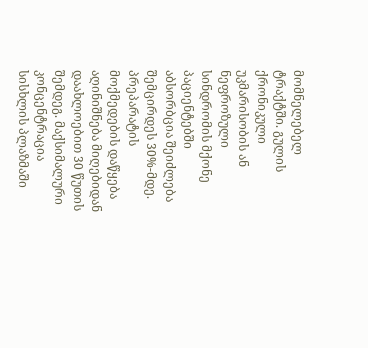მომნელებელ ტრაქტში. გულის ქრონიკული უკმარისობის ან ნეფროზული სინდრომის მქონე პაციენტებში აბსორბცია შეიძლება შემცირდეს 30%-მდე.
პრეპარატის მოქმედების დაწყება აღინიშნება მიღებიდან დაახლოებით 30 წუთის შემდეგ. მაქსიმალური კონცენტრაცია სისხლის პლაზმაში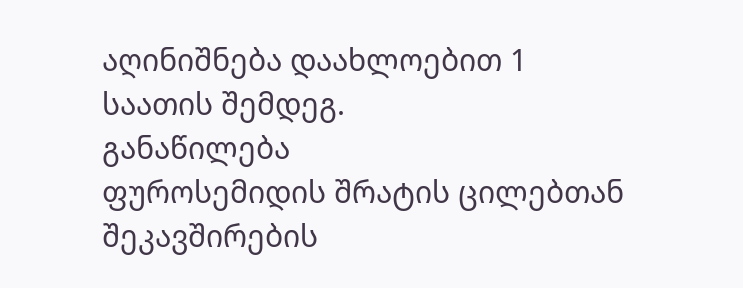აღინიშნება დაახლოებით 1 საათის შემდეგ.
განაწილება
ფუროსემიდის შრატის ცილებთან შეკავშირების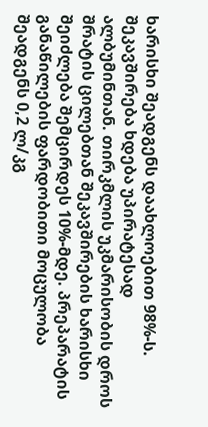ხარისხი შეადგენს დაახლოებით 98%-ს. შეკავშირება ხდება უპირატესად ალბუმინთან. თირკმლის უკმარისობის დროს შრატის ცილებთან შეკავშირების ხარისხი შეიძლება შემცირდეს 10%-მდე. პრეპარატის განაწილების ფარდობითი მოცულობა შეადგენს 0,2 ლ/კგ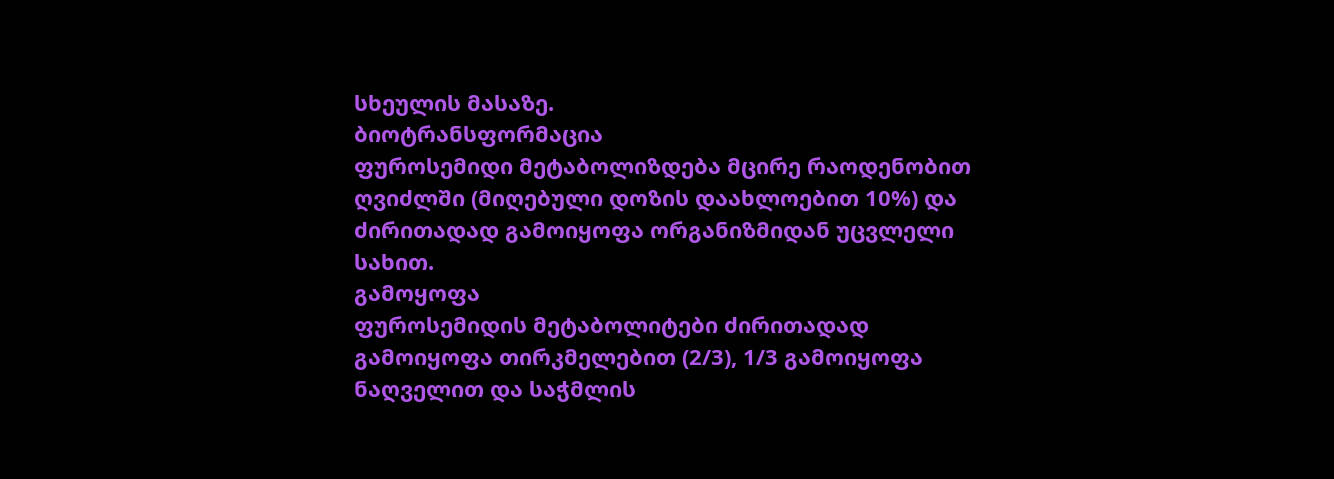სხეულის მასაზე.
ბიოტრანსფორმაცია
ფუროსემიდი მეტაბოლიზდება მცირე რაოდენობით ღვიძლში (მიღებული დოზის დაახლოებით 10%) და ძირითადად გამოიყოფა ორგანიზმიდან უცვლელი სახით.
გამოყოფა
ფუროსემიდის მეტაბოლიტები ძირითადად გამოიყოფა თირკმელებით (2/3), 1/3 გამოიყოფა ნაღველით და საჭმლის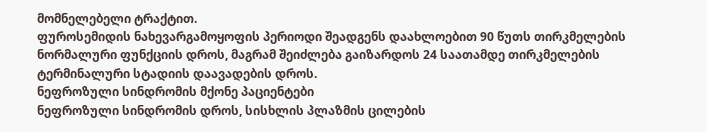მომნელებელი ტრაქტით.
ფუროსემიდის ნახევარგამოყოფის პერიოდი შეადგენს დაახლოებით 90 წუთს თირკმელების ნორმალური ფუნქციის დროს, მაგრამ შეიძლება გაიზარდოს 24 საათამდე თირკმელების ტერმინალური სტადიის დაავადების დროს.
ნეფროზული სინდრომის მქონე პაციენტები
ნეფროზული სინდრომის დროს, სისხლის პლაზმის ცილების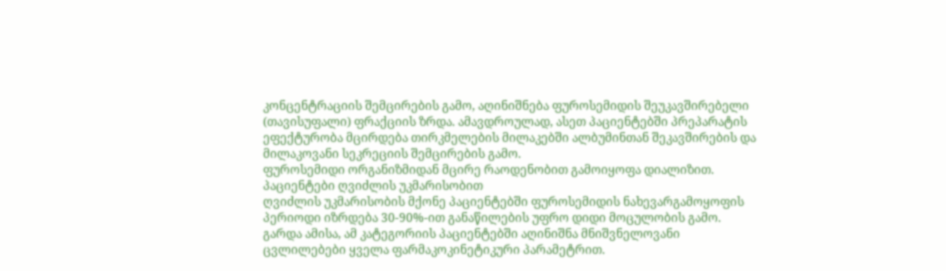კონცენტრაციის შემცირების გამო, აღინიშნება ფუროსემიდის შეუკავშირებელი (თავისუფალი) ფრაქციის ზრდა. ამავდროულად, ასეთ პაციენტებში პრეპარატის ეფექტურობა მცირდება თირკმელების მილაკებში ალბუმინთან შეკავშირების და მილაკოვანი სეკრეციის შემცირების გამო.
ფუროსემიდი ორგანიზმიდან მცირე რაოდენობით გამოიყოფა დიალიზით.
პაციენტები ღვიძლის უკმარისობით
ღვიძლის უკმარისობის მქონე პაციენტებში ფუროსემიდის ნახევარგამოყოფის პერიოდი იზრდება 30-90%-ით განაწილების უფრო დიდი მოცულობის გამო. გარდა ამისა, ამ კატეგორიის პაციენტებში აღინიშნა მნიშვნელოვანი ცვლილებები ყველა ფარმაკოკინეტიკური პარამეტრით.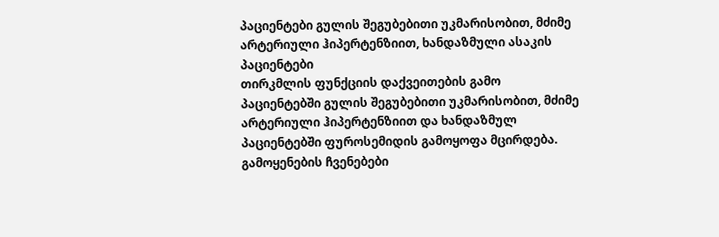პაციენტები გულის შეგუბებითი უკმარისობით, მძიმე არტერიული ჰიპერტენზიით, ხანდაზმული ასაკის პაციენტები
თირკმლის ფუნქციის დაქვეითების გამო პაციენტებში გულის შეგუბებითი უკმარისობით, მძიმე არტერიული ჰიპერტენზიით და ხანდაზმულ პაციენტებში ფუროსემიდის გამოყოფა მცირდება.
გამოყენების ჩვენებები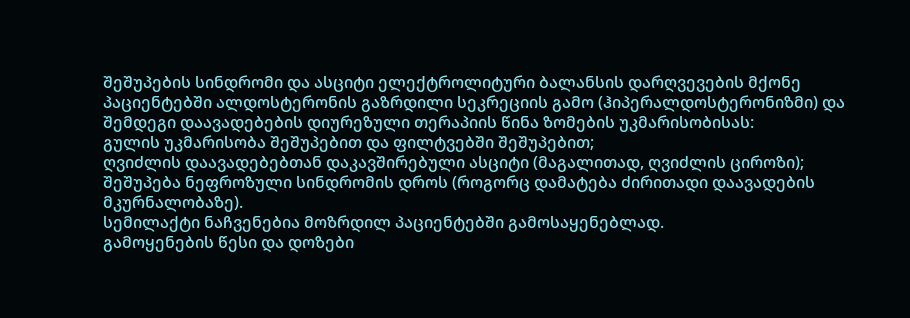შეშუპების სინდრომი და ასციტი ელექტროლიტური ბალანსის დარღვევების მქონე პაციენტებში ალდოსტერონის გაზრდილი სეკრეციის გამო (ჰიპერალდოსტერონიზმი) და შემდეგი დაავადებების დიურეზული თერაპიის წინა ზომების უკმარისობისას:
გულის უკმარისობა შეშუპებით და ფილტვებში შეშუპებით;
ღვიძლის დაავადებებთან დაკავშირებული ასციტი (მაგალითად, ღვიძლის ციროზი);
შეშუპება ნეფროზული სინდრომის დროს (როგორც დამატება ძირითადი დაავადების მკურნალობაზე).
სემილაქტი ნაჩვენებია მოზრდილ პაციენტებში გამოსაყენებლად.
გამოყენების წესი და დოზები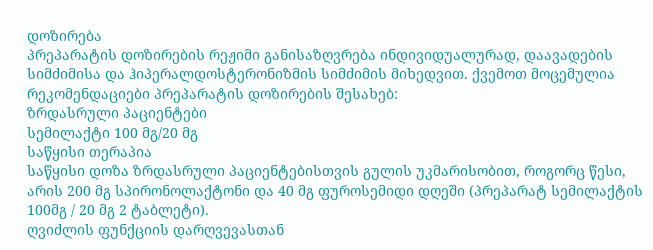დოზირება
პრეპარატის დოზირების რეჟიმი განისაზღვრება ინდივიდუალურად, დაავადების სიმძიმისა და ჰიპერალდოსტერონიზმის სიმძიმის მიხედვით. ქვემოთ მოცემულია რეკომენდაციები პრეპარატის დოზირების შესახებ:
ზრდასრული პაციენტები
სემილაქტი 100 მგ/20 მგ
საწყისი თერაპია
საწყისი დოზა ზრდასრული პაციენტებისთვის გულის უკმარისობით, როგორც წესი, არის 200 მგ სპირონოლაქტონი და 40 მგ ფუროსემიდი დღეში (პრეპარატ სემილაქტის 100მგ / 20 მგ 2 ტაბლეტი).
ღვიძლის ფუნქციის დარღვევასთან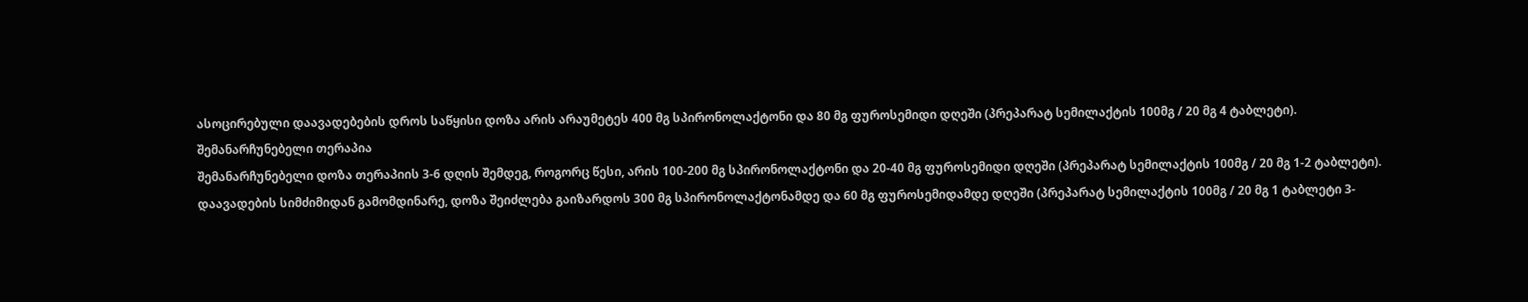ასოცირებული დაავადებების დროს საწყისი დოზა არის არაუმეტეს 400 მგ სპირონოლაქტონი და 80 მგ ფუროსემიდი დღეში (პრეპარატ სემილაქტის 100მგ / 20 მგ 4 ტაბლეტი).
შემანარჩუნებელი თერაპია
შემანარჩუნებელი დოზა თერაპიის 3-6 დღის შემდეგ, როგორც წესი, არის 100-200 მგ სპირონოლაქტონი და 20-40 მგ ფუროსემიდი დღეში (პრეპარატ სემილაქტის 100მგ / 20 მგ 1-2 ტაბლეტი).
დაავადების სიმძიმიდან გამომდინარე, დოზა შეიძლება გაიზარდოს 300 მგ სპირონოლაქტონამდე და 60 მგ ფუროსემიდამდე დღეში (პრეპარატ სემილაქტის 100მგ / 20 მგ 1 ტაბლეტი 3-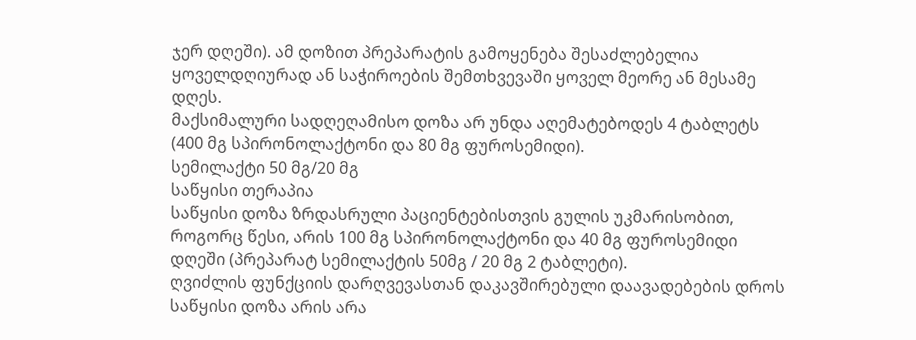ჯერ დღეში). ამ დოზით პრეპარატის გამოყენება შესაძლებელია ყოველდღიურად ან საჭიროების შემთხვევაში ყოველ მეორე ან მესამე დღეს.
მაქსიმალური სადღეღამისო დოზა არ უნდა აღემატებოდეს 4 ტაბლეტს (400 მგ სპირონოლაქტონი და 80 მგ ფუროსემიდი).
სემილაქტი 50 მგ/20 მგ
საწყისი თერაპია
საწყისი დოზა ზრდასრული პაციენტებისთვის გულის უკმარისობით, როგორც წესი, არის 100 მგ სპირონოლაქტონი და 40 მგ ფუროსემიდი დღეში (პრეპარატ სემილაქტის 50მგ / 20 მგ 2 ტაბლეტი).
ღვიძლის ფუნქციის დარღვევასთან დაკავშირებული დაავადებების დროს საწყისი დოზა არის არა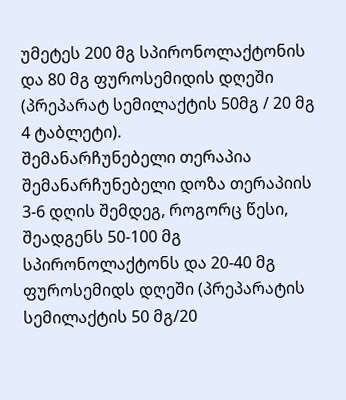უმეტეს 200 მგ სპირონოლაქტონის და 80 მგ ფუროსემიდის დღეში (პრეპარატ სემილაქტის 50მგ / 20 მგ 4 ტაბლეტი).
შემანარჩუნებელი თერაპია
შემანარჩუნებელი დოზა თერაპიის 3-6 დღის შემდეგ, როგორც წესი, შეადგენს 50-100 მგ სპირონოლაქტონს და 20-40 მგ ფუროსემიდს დღეში (პრეპარატის სემილაქტის 50 მგ/20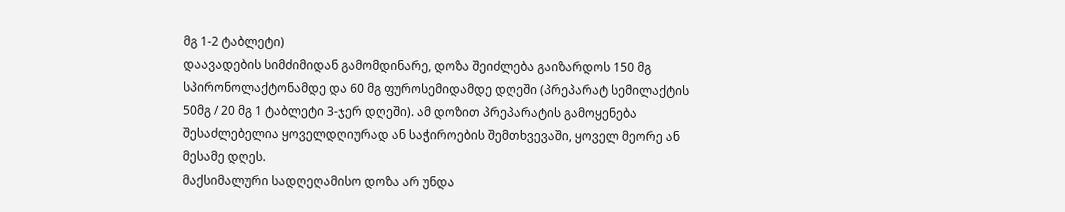მგ 1-2 ტაბლეტი)
დაავადების სიმძიმიდან გამომდინარე, დოზა შეიძლება გაიზარდოს 150 მგ სპირონოლაქტონამდე და 60 მგ ფუროსემიდამდე დღეში (პრეპარატ სემილაქტის 50მგ / 20 მგ 1 ტაბლეტი 3-ჯერ დღეში). ამ დოზით პრეპარატის გამოყენება შესაძლებელია ყოველდღიურად ან საჭიროების შემთხვევაში, ყოველ მეორე ან მესამე დღეს.
მაქსიმალური სადღეღამისო დოზა არ უნდა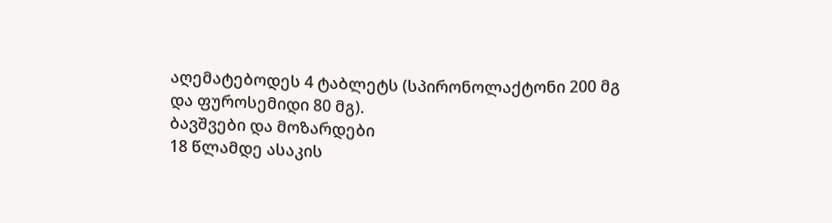აღემატებოდეს 4 ტაბლეტს (სპირონოლაქტონი 200 მგ და ფუროსემიდი 80 მგ).
ბავშვები და მოზარდები
18 წლამდე ასაკის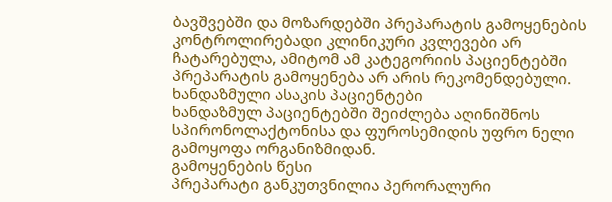ბავშვებში და მოზარდებში პრეპარატის გამოყენების კონტროლირებადი კლინიკური კვლევები არ ჩატარებულა, ამიტომ ამ კატეგორიის პაციენტებში პრეპარატის გამოყენება არ არის რეკომენდებული.
ხანდაზმული ასაკის პაციენტები
ხანდაზმულ პაციენტებში შეიძლება აღინიშნოს სპირონოლაქტონისა და ფუროსემიდის უფრო ნელი გამოყოფა ორგანიზმიდან.
გამოყენების წესი
პრეპარატი განკუთვნილია პერორალური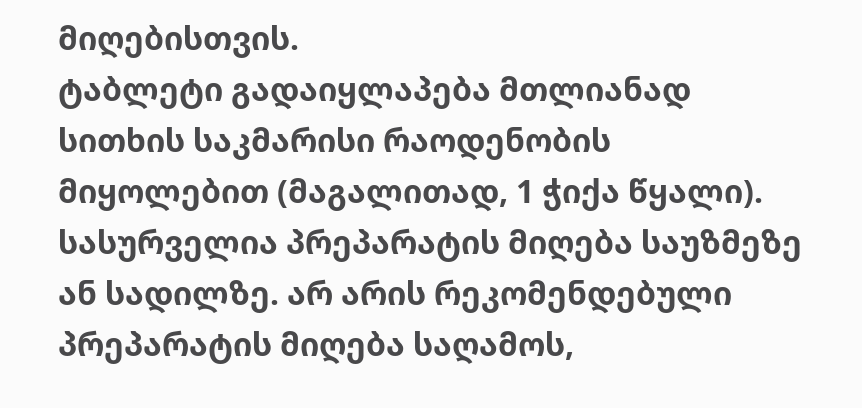მიღებისთვის.
ტაბლეტი გადაიყლაპება მთლიანად სითხის საკმარისი რაოდენობის მიყოლებით (მაგალითად, 1 ჭიქა წყალი). სასურველია პრეპარატის მიღება საუზმეზე ან სადილზე. არ არის რეკომენდებული პრეპარატის მიღება საღამოს,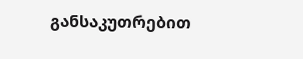განსაკუთრებით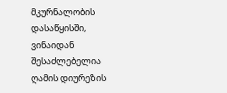მკურნალობის დასაწყისში, ვინაიდან შესაძლებელია ღამის დიურეზის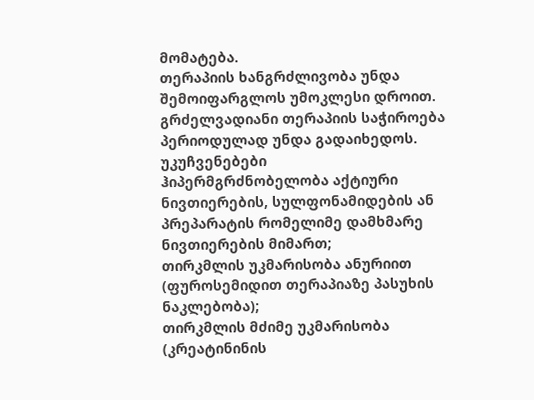მომატება.
თერაპიის ხანგრძლივობა უნდა შემოიფარგლოს უმოკლესი დროით.
გრძელვადიანი თერაპიის საჭიროება პერიოდულად უნდა გადაიხედოს.
უკუჩვენებები
ჰიპერმგრძნობელობა აქტიური ნივთიერების, სულფონამიდების ან პრეპარატის რომელიმე დამხმარე ნივთიერების მიმართ;
თირკმლის უკმარისობა ანურიით (ფუროსემიდით თერაპიაზე პასუხის ნაკლებობა);
თირკმლის მძიმე უკმარისობა (კრეატინინის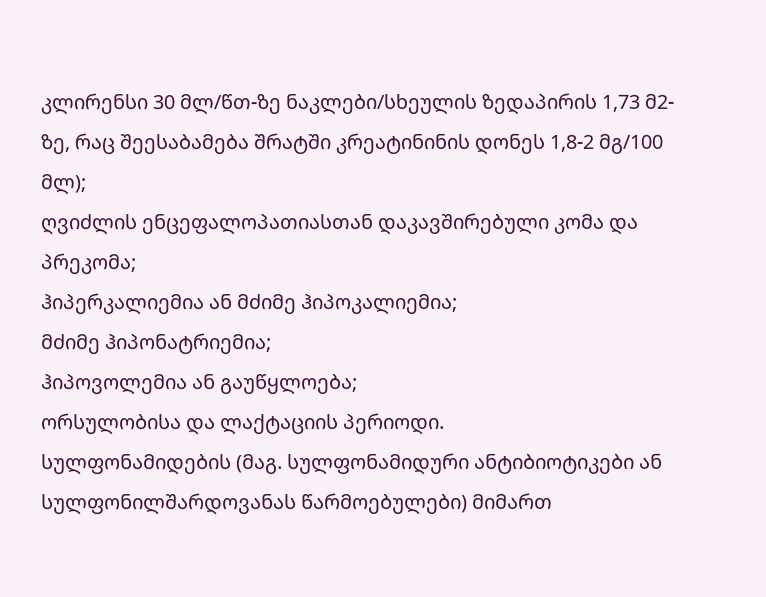კლირენსი 30 მლ/წთ-ზე ნაკლები/სხეულის ზედაპირის 1,73 მ2-ზე, რაც შეესაბამება შრატში კრეატინინის დონეს 1,8-2 მგ/100 მლ);
ღვიძლის ენცეფალოპათიასთან დაკავშირებული კომა და პრეკომა;
ჰიპერკალიემია ან მძიმე ჰიპოკალიემია;
მძიმე ჰიპონატრიემია;
ჰიპოვოლემია ან გაუწყლოება;
ორსულობისა და ლაქტაციის პერიოდი.
სულფონამიდების (მაგ. სულფონამიდური ანტიბიოტიკები ან სულფონილშარდოვანას წარმოებულები) მიმართ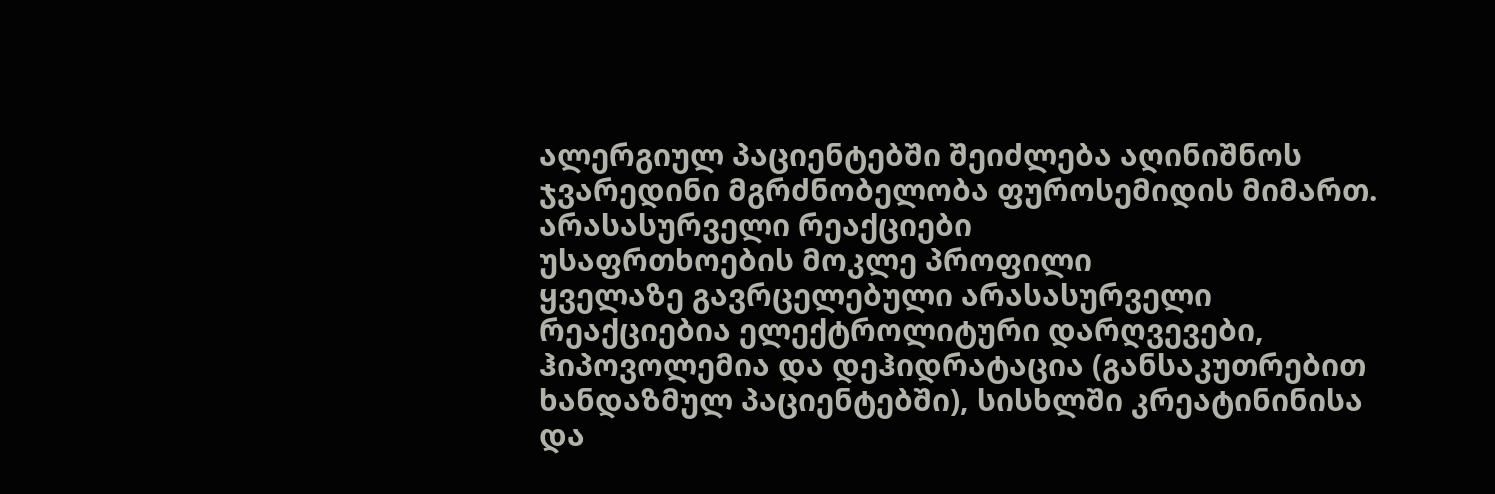ალერგიულ პაციენტებში შეიძლება აღინიშნოს ჯვარედინი მგრძნობელობა ფუროსემიდის მიმართ.
არასასურველი რეაქციები
უსაფრთხოების მოკლე პროფილი
ყველაზე გავრცელებული არასასურველი რეაქციებია ელექტროლიტური დარღვევები, ჰიპოვოლემია და დეჰიდრატაცია (განსაკუთრებით ხანდაზმულ პაციენტებში), სისხლში კრეატინინისა და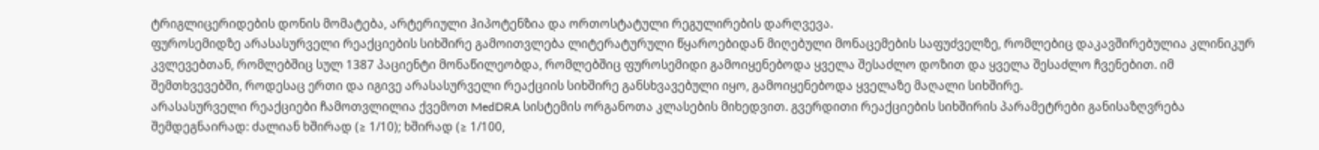ტრიგლიცერიდების დონის მომატება, არტერიული ჰიპოტენზია და ორთოსტატული რეგულირების დარღვევა.
ფუროსემიდზე არასასურველი რეაქციების სიხშირე გამოითვლება ლიტერატურული წყაროებიდან მიღებული მონაცემების საფუძველზე, რომლებიც დაკავშირებულია კლინიკურ კვლევებთან, რომლებშიც სულ 1387 პაციენტი მონაწილეობდა, რომლებშიც ფუროსემიდი გამოიყენებოდა ყველა შესაძლო დოზით და ყველა შესაძლო ჩვენებით. იმ შემთხვევებში, როდესაც ერთი და იგივე არასასურველი რეაქციის სიხშირე განსხვავებული იყო, გამოიყენებოდა ყველაზე მაღალი სიხშირე.
არასასურველი რეაქციები ჩამოთვლილია ქვემოთ MedDRA სისტემის ორგანოთა კლასების მიხედვით. გვერდითი რეაქციების სიხშირის პარამეტრები განისაზღვრება შემდეგნაირად: ძალიან ხშირად (≥ 1/10); ხშირად (≥ 1/100,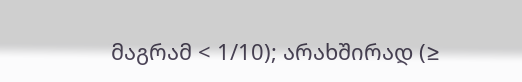მაგრამ < 1/10); არახშირად (≥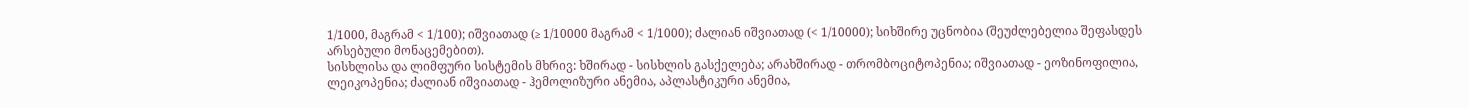1/1000, მაგრამ < 1/100); იშვიათად (≥ 1/10000 მაგრამ < 1/1000); ძალიან იშვიათად (< 1/10000); სიხშირე უცნობია (შეუძლებელია შეფასდეს არსებული მონაცემებით).
სისხლისა და ლიმფური სისტემის მხრივ: ხშირად - სისხლის გასქელება; არახშირად - თრომბოციტოპენია; იშვიათად - ეოზინოფილია, ლეიკოპენია; ძალიან იშვიათად - ჰემოლიზური ანემია, აპლასტიკური ანემია,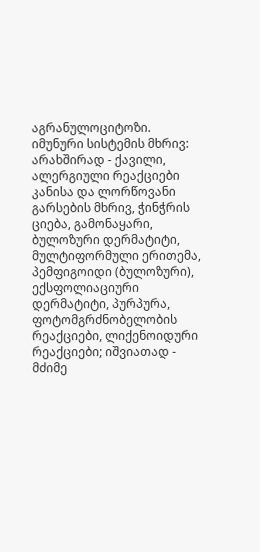აგრანულოციტოზი.
იმუნური სისტემის მხრივ: არახშირად - ქავილი, ალერგიული რეაქციები კანისა და ლორწოვანი გარსების მხრივ, ჭინჭრის ციება, გამონაყარი, ბულოზური დერმატიტი, მულტიფორმული ერითემა, პემფიგოიდი (ბულოზური), ექსფოლიაციური დერმატიტი, პურპურა, ფოტომგრძნობელობის რეაქციები, ლიქენოიდური რეაქციები; იშვიათად - მძიმე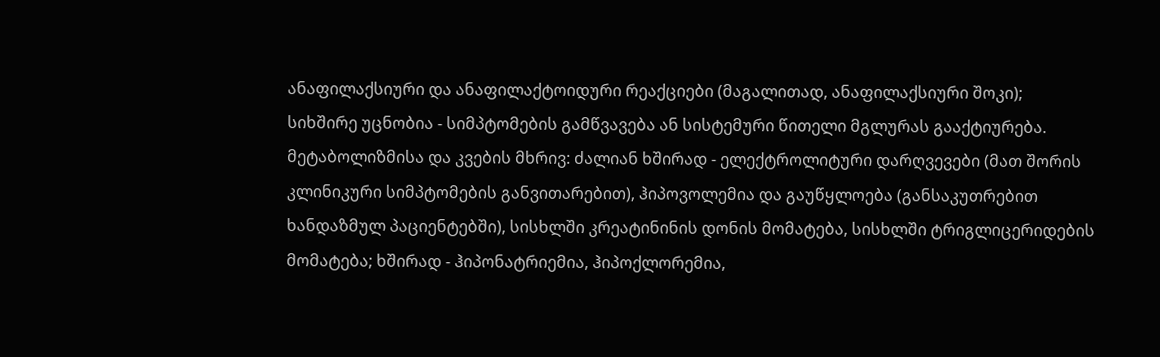ანაფილაქსიური და ანაფილაქტოიდური რეაქციები (მაგალითად, ანაფილაქსიური შოკი); სიხშირე უცნობია - სიმპტომების გამწვავება ან სისტემური წითელი მგლურას გააქტიურება.
მეტაბოლიზმისა და კვების მხრივ: ძალიან ხშირად - ელექტროლიტური დარღვევები (მათ შორის კლინიკური სიმპტომების განვითარებით), ჰიპოვოლემია და გაუწყლოება (განსაკუთრებით ხანდაზმულ პაციენტებში), სისხლში კრეატინინის დონის მომატება, სისხლში ტრიგლიცერიდების მომატება; ხშირად - ჰიპონატრიემია, ჰიპოქლორემია,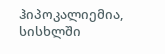ჰიპოკალიემია, სისხლში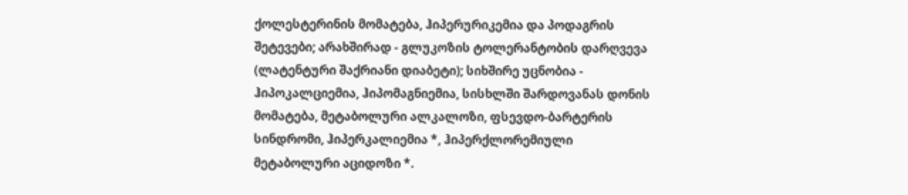ქოლესტერინის მომატება, ჰიპერურიკემია და პოდაგრის შეტევები; არახშირად - გლუკოზის ტოლერანტობის დარღვევა (ლატენტური შაქრიანი დიაბეტი); სიხშირე უცნობია - ჰიპოკალციემია, ჰიპომაგნიემია, სისხლში შარდოვანას დონის მომატება, მეტაბოლური ალკალოზი, ფსევდო-ბარტერის სინდრომი, ჰიპერკალიემია *, ჰიპერქლორემიული მეტაბოლური აციდოზი *.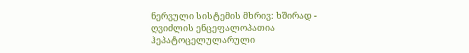ნერვული სისტემის მხრივ: ხშირად - ღვიძლის ენცეფალოპათია ჰეპატოცელულარული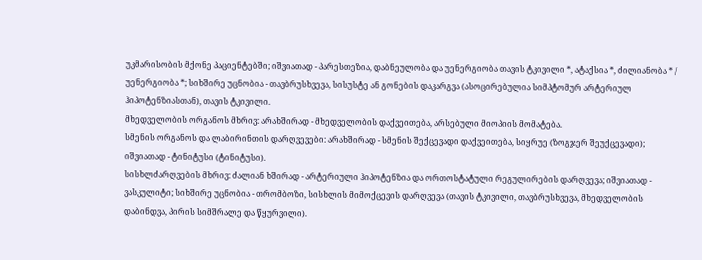უკმარისობის მქონე პაციენტებში; იშვიათად - პარესთეზია, დაბნეულობა და უენერგიობა თავის ტკივილი *, ატაქსია *, ძილიანობა * / უენერგიობა *; სიხშირე უცნობია - თავბრუსხვევა, სისუსტე ან გონების დაკარგვა (ასოცირებულია სიმპტომურ არტერიულ ჰიპოტენზიასთან), თავის ტკივილი.
მხედველობის ორგანოს მხრივ: არახშირად - მხედველობის დაქვეითება, არსებული მიოპიის მომატება.
სმენის ორგანოს და ლაბირინთის დარღვევები: არახშირად - სმენის შექცევადი დაქვეითება, სიყრუე (ზოგჯერ შეუქცევადი); იშვიათად - ტინიტუსი (ტინიტუსი).
სისხლძარღვების მხრივ: ძალიან ხშირად - არტერიული ჰიპოტენზია და ორთოსტატული რეგულირების დარღვევა; იშვიათად - ვასკულიტი; სიხშირე უცნობია - თრომბოზი, სისხლის მიმოქცევის დარღვევა (თავის ტკივილი, თავბრუსხვევა, მხედველობის დაბინდვა, პირის სიმშრალე და წყურვილი).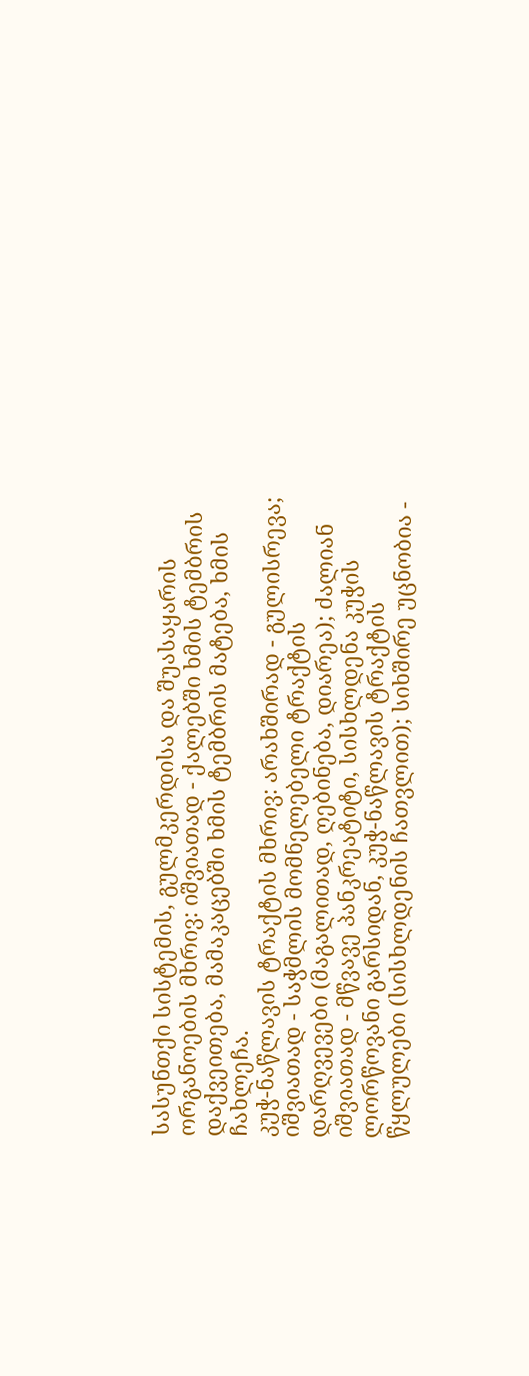სასუნთქი სისტემის, გულმკერდისა და შუასაყარის ორგანოების მხრივ: იშვიათად - ქალებში ხმის ტემბრის დაქვეითება, მამაკაცებში ხმის ტემბრის მატება, ხმის ჩახლეჩა.
კუჭ-ნაწლავის ტრაქტის მხრივ: არახშირად - გულისრევა; იშვიათად - საჭმლის მომნელებელი ტრაქტის დარღვევები (მაგალითად, ღებინება, დიარეა); ძალიან იშვიათად - მწვავე პანკრეატიტი, სისხლდენა კუჭის ლორწოვანი გარსიდან, კუჭ-ნაწლავის ტრაქტის წყლულები (სისხლდენის ჩათვლით); სიხშირე უცნობია -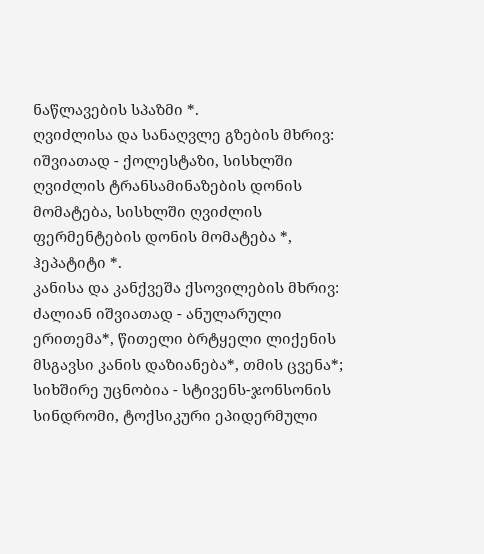ნაწლავების სპაზმი *.
ღვიძლისა და სანაღვლე გზების მხრივ: იშვიათად - ქოლესტაზი, სისხლში ღვიძლის ტრანსამინაზების დონის მომატება, სისხლში ღვიძლის ფერმენტების დონის მომატება *, ჰეპატიტი *.
კანისა და კანქვეშა ქსოვილების მხრივ: ძალიან იშვიათად - ანულარული ერითემა*, წითელი ბრტყელი ლიქენის მსგავსი კანის დაზიანება*, თმის ცვენა*; სიხშირე უცნობია - სტივენს-ჯონსონის სინდრომი, ტოქსიკური ეპიდერმული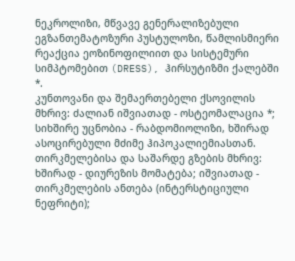ნეკროლიზი, მწვავე გენერალიზებული ეგზანთემატოზური პუსტულოზი, წამლისმიერი რეაქცია ეოზინოფილიით და სისტემური სიმპტომებით (DRESS), ჰირსუტიზმი ქალებში *.
კუნთოვანი და შემაერთებელი ქსოვილის მხრივ: ძალიან იშვიათად - ოსტეომალაცია *; სიხშირე უცნობია - რაბდომიოლიზი, ხშირად ასოცირებული მძიმე ჰიპოკალიემიასთან.
თირკმელებისა და საშარდე გზების მხრივ: ხშირად - დიურეზის მომატება; იშვიათად - თირკმელების ანთება (ინტერსტიციული ნეფრიტი);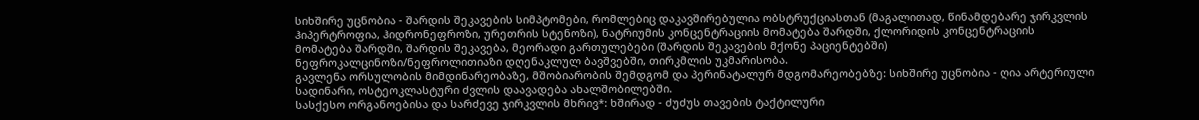სიხშირე უცნობია - შარდის შეკავების სიმპტომები, რომლებიც დაკავშირებულია ობსტრუქციასთან (მაგალითად, წინამდებარე ჯირკვლის ჰიპერტროფია, ჰიდრონეფროზი, ურეთრის სტენოზი), ნატრიუმის კონცენტრაციის მომატება შარდში, ქლორიდის კონცენტრაციის მომატება შარდში, შარდის შეკავება, მეორადი გართულებები (შარდის შეკავების მქონე პაციენტებში) ნეფროკალცინოზი/ნეფროლითიაზი დღენაკლულ ბავშვებში, თირკმლის უკმარისობა.
გავლენა ორსულობის მიმდინარეობაზე, მშობიარობის შემდგომ და პერინატალურ მდგომარეობებზე: სიხშირე უცნობია - ღია არტერიული სადინარი, ოსტეოკლასტური ძვლის დაავადება ახალშობილებში.
სასქესო ორგანოებისა და სარძევე ჯირკვლის მხრივ*: ხშირად - ძუძუს თავების ტაქტილური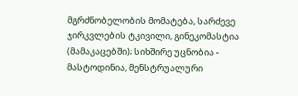მგრძნობელობის მომატება, სარძევე ჯირკვლების ტკივილი, გინეკომასტია (მამაკაცებში); სიხშირე უცნობია - მასტოდინია, მენსტრუალური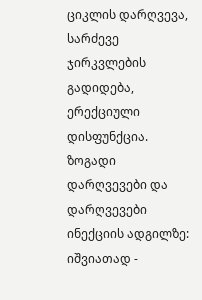ციკლის დარღვევა, სარძევე ჯირკვლების გადიდება, ერექციული დისფუნქცია.
ზოგადი დარღვევები და დარღვევები ინექციის ადგილზე: იშვიათად -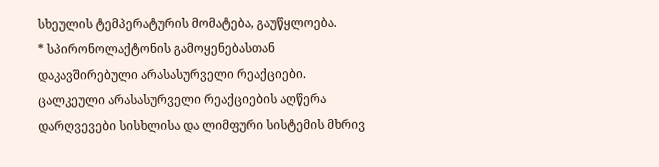სხეულის ტემპერატურის მომატება, გაუწყლოება.
* სპირონოლაქტონის გამოყენებასთან დაკავშირებული არასასურველი რეაქციები.
ცალკეული არასასურველი რეაქციების აღწერა
დარღვევები სისხლისა და ლიმფური სისტემის მხრივ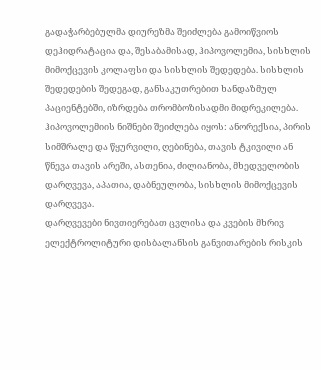გადაჭარბებულმა დიურეზმა შეიძლება გამოიწვიოს დეჰიდრატაცია და, შესაბამისად, ჰიპოვოლემია, სისხლის მიმოქცევის კოლაფსი და სისხლის შედედება. სისხლის შედედების შედეგად, განსაკუთრებით ხანდაზმულ პაციენტებში, იზრდება თრომბოზისადმი მიდრეკილება. ჰიპოვოლემიის ნიშნები შეიძლება იყოს: ანორექსია, პირის სიმშრალე და წყურვილი, ღებინება, თავის ტკივილი ან წნევა თავის არეში, ასთენია, ძილიანობა, მხედველობის დარღვევა, აპათია, დაბნეულობა, სისხლის მიმოქცევის დარღვევა.
დარღვევები ნივთიერებათ ცვლისა და კვების მხრივ
ელექტროლიტური დისბალანსის განვითარების რისკის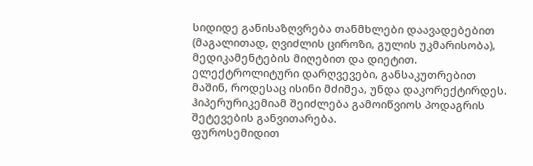სიდიდე განისაზღვრება თანმხლები დაავადებებით (მაგალითად, ღვიძლის ციროზი, გულის უკმარისობა), მედიკამენტების მიღებით და დიეტით.
ელექტროლიტური დარღვევები, განსაკუთრებით მაშინ, როდესაც ისინი მძიმეა, უნდა დაკორექტირდეს.
ჰიპერურიკემიამ შეიძლება გამოიწვიოს პოდაგრის შეტევების განვითარება.
ფუროსემიდით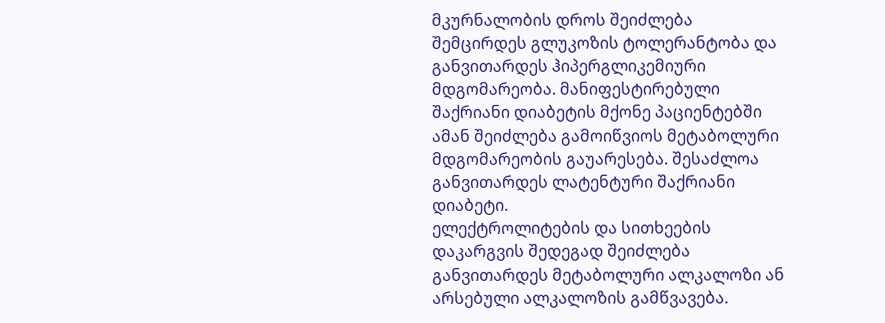მკურნალობის დროს შეიძლება შემცირდეს გლუკოზის ტოლერანტობა და განვითარდეს ჰიპერგლიკემიური მდგომარეობა. მანიფესტირებული შაქრიანი დიაბეტის მქონე პაციენტებში ამან შეიძლება გამოიწვიოს მეტაბოლური მდგომარეობის გაუარესება. შესაძლოა განვითარდეს ლატენტური შაქრიანი დიაბეტი.
ელექტროლიტების და სითხეების დაკარგვის შედეგად შეიძლება განვითარდეს მეტაბოლური ალკალოზი ან არსებული ალკალოზის გამწვავება.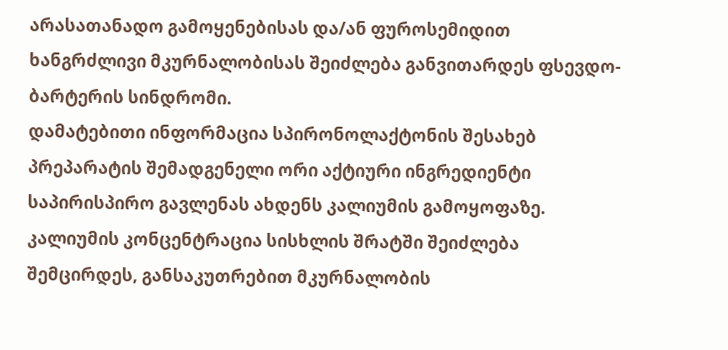არასათანადო გამოყენებისას და/ან ფუროსემიდით ხანგრძლივი მკურნალობისას შეიძლება განვითარდეს ფსევდო-ბარტერის სინდრომი.
დამატებითი ინფორმაცია სპირონოლაქტონის შესახებ
პრეპარატის შემადგენელი ორი აქტიური ინგრედიენტი საპირისპირო გავლენას ახდენს კალიუმის გამოყოფაზე. კალიუმის კონცენტრაცია სისხლის შრატში შეიძლება შემცირდეს, განსაკუთრებით მკურნალობის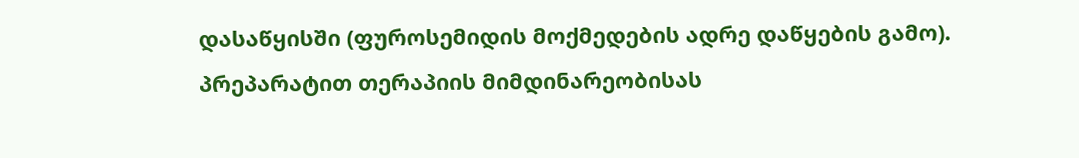დასაწყისში (ფუროსემიდის მოქმედების ადრე დაწყების გამო). პრეპარატით თერაპიის მიმდინარეობისას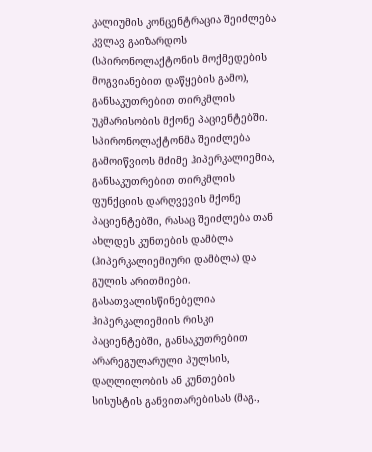კალიუმის კონცენტრაცია შეიძლება კვლავ გაიზარდოს (სპირონოლაქტონის მოქმედების მოგვიანებით დაწყების გამო), განსაკუთრებით თირკმლის უკმარისობის მქონე პაციენტებში.
სპირონოლაქტონმა შეიძლება გამოიწვიოს მძიმე ჰიპერკალიემია, განსაკუთრებით თირკმლის ფუნქციის დარღვევის მქონე პაციენტებში, რასაც შეიძლება თან ახლდეს კუნთების დამბლა (ჰიპერკალიემიური დამბლა) და გულის არითმიები. გასათვალისწინებელია ჰიპერკალიემიის რისკი პაციენტებში, განსაკუთრებით არარეგულარული პულსის, დაღლილობის ან კუნთების სისუსტის განვითარებისას (მაგ.,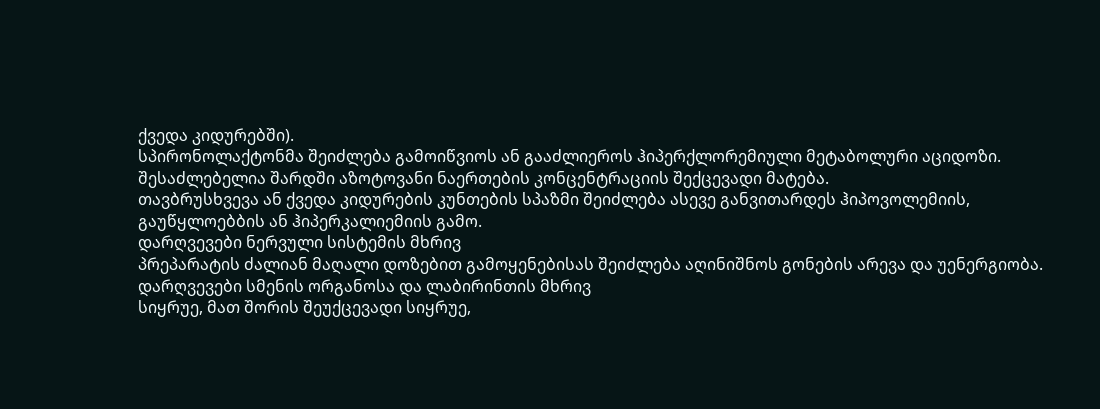ქვედა კიდურებში).
სპირონოლაქტონმა შეიძლება გამოიწვიოს ან გააძლიეროს ჰიპერქლორემიული მეტაბოლური აციდოზი.
შესაძლებელია შარდში აზოტოვანი ნაერთების კონცენტრაციის შექცევადი მატება.
თავბრუსხვევა ან ქვედა კიდურების კუნთების სპაზმი შეიძლება ასევე განვითარდეს ჰიპოვოლემიის, გაუწყლოებბის ან ჰიპერკალიემიის გამო.
დარღვევები ნერვული სისტემის მხრივ
პრეპარატის ძალიან მაღალი დოზებით გამოყენებისას შეიძლება აღინიშნოს გონების არევა და უენერგიობა.
დარღვევები სმენის ორგანოსა და ლაბირინთის მხრივ
სიყრუე, მათ შორის შეუქცევადი სიყრუე,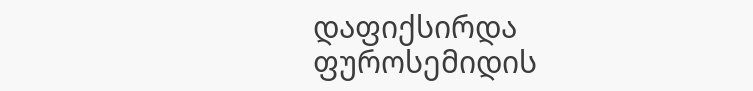დაფიქსირდა ფუროსემიდის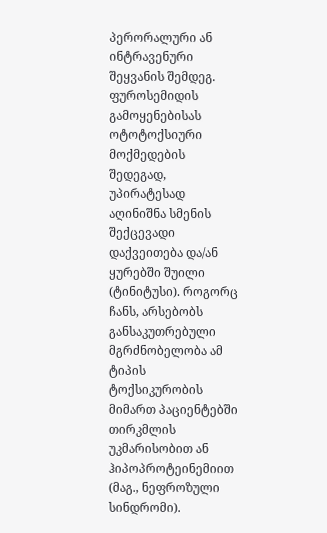პერორალური ან ინტრავენური შეყვანის შემდეგ.
ფუროსემიდის გამოყენებისას ოტოტოქსიური მოქმედების შედეგად, უპირატესად აღინიშნა სმენის შექცევადი დაქვეითება და/ან ყურებში შუილი (ტინიტუსი). როგორც ჩანს, არსებობს განსაკუთრებული მგრძნობელობა ამ ტიპის ტოქსიკურობის მიმართ პაციენტებში თირკმლის უკმარისობით ან ჰიპოპროტეინემიით (მაგ., ნეფროზული სინდრომი).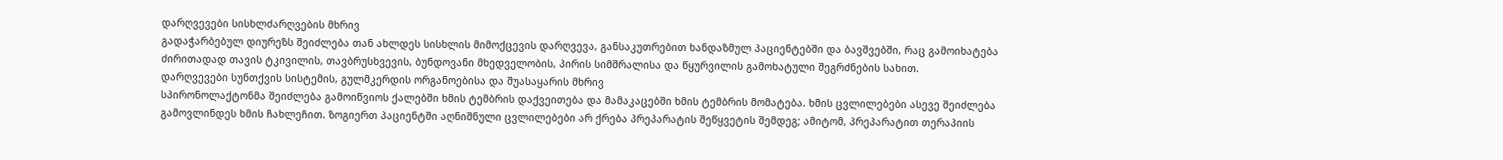დარღვევები სისხლძარღვების მხრივ
გადაჭარბებულ დიურეზს შეიძლება თან ახლდეს სისხლის მიმოქცევის დარღვევა, განსაკუთრებით ხანდაზმულ პაციენტებში და ბავშვებში, რაც გამოიხატება ძირითადად თავის ტკივილის, თავბრუსხვევის, ბუნდოვანი მხედველობის, პირის სიმშრალისა და წყურვილის გამოხატული შეგრძნების სახით.
დარღვევები სუნთქვის სისტემის, გულმკერდის ორგანოებისა და შუასაყარის მხრივ
სპირონოლაქტონმა შეიძლება გამოიწვიოს ქალებში ხმის ტემბრის დაქვეითება და მამაკაცებში ხმის ტემბრის მომატება. ხმის ცვლილებები ასევე შეიძლება გამოვლინდეს ხმის ჩახლეჩით. ზოგიერთ პაციენტში აღნიშნული ცვლილებები არ ქრება პრეპარატის შეწყვეტის შემდეგ; ამიტომ, პრეპარატით თერაპიის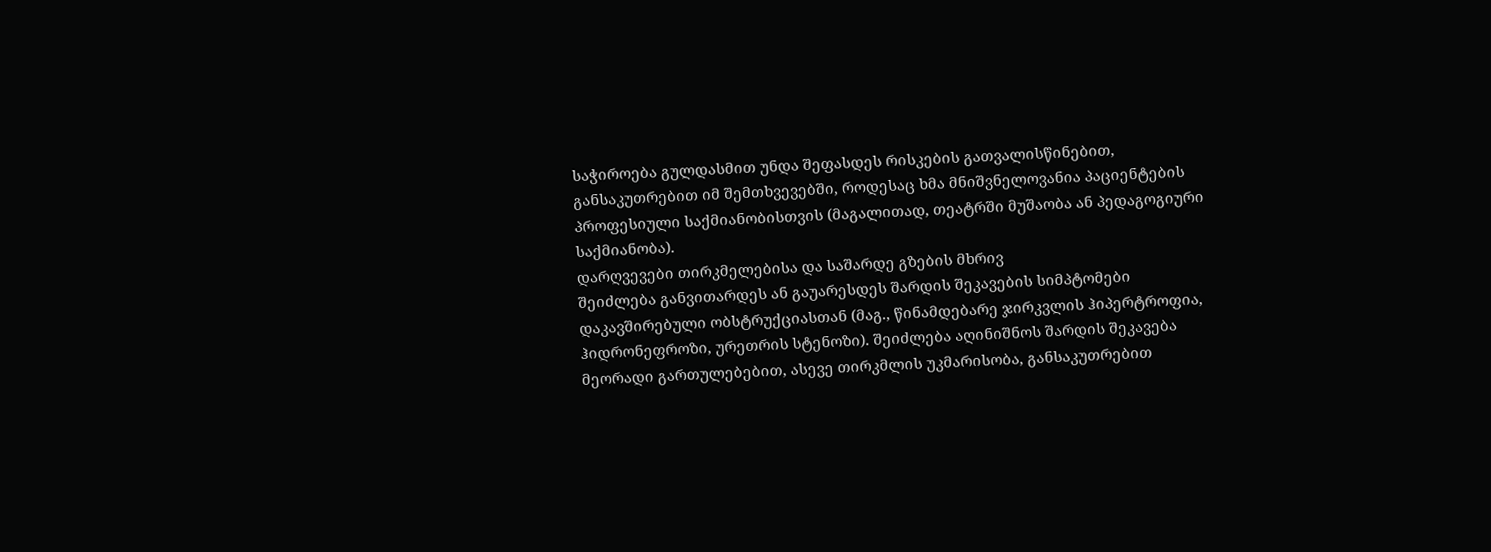საჭიროება გულდასმით უნდა შეფასდეს რისკების გათვალისწინებით, განსაკუთრებით იმ შემთხვევებში, როდესაც ხმა მნიშვნელოვანია პაციენტების პროფესიული საქმიანობისთვის (მაგალითად, თეატრში მუშაობა ან პედაგოგიური საქმიანობა).
დარღვევები თირკმელებისა და საშარდე გზების მხრივ
შეიძლება განვითარდეს ან გაუარესდეს შარდის შეკავების სიმპტომები დაკავშირებული ობსტრუქციასთან (მაგ., წინამდებარე ჯირკვლის ჰიპერტროფია, ჰიდრონეფროზი, ურეთრის სტენოზი). შეიძლება აღინიშნოს შარდის შეკავება მეორადი გართულებებით, ასევე თირკმლის უკმარისობა, განსაკუთრებით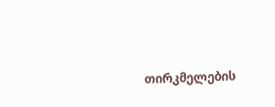თირკმელების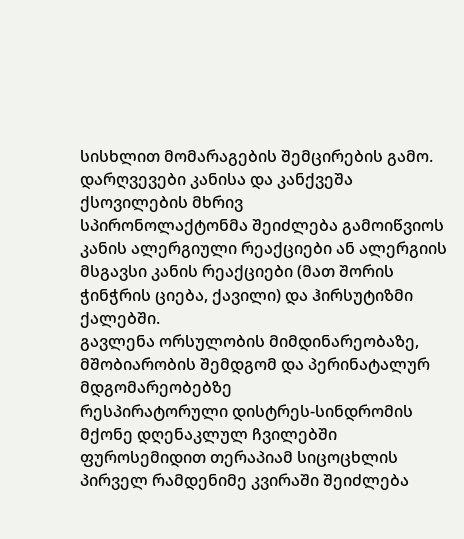სისხლით მომარაგების შემცირების გამო.
დარღვევები კანისა და კანქვეშა ქსოვილების მხრივ
სპირონოლაქტონმა შეიძლება გამოიწვიოს კანის ალერგიული რეაქციები ან ალერგიის მსგავსი კანის რეაქციები (მათ შორის ჭინჭრის ციება, ქავილი) და ჰირსუტიზმი ქალებში.
გავლენა ორსულობის მიმდინარეობაზე, მშობიარობის შემდგომ და პერინატალურ მდგომარეობებზე
რესპირატორული დისტრეს-სინდრომის მქონე დღენაკლულ ჩვილებში ფუროსემიდით თერაპიამ სიცოცხლის პირველ რამდენიმე კვირაში შეიძლება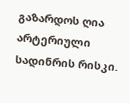გაზარდოს ღია არტერიული სადინრის რისკი.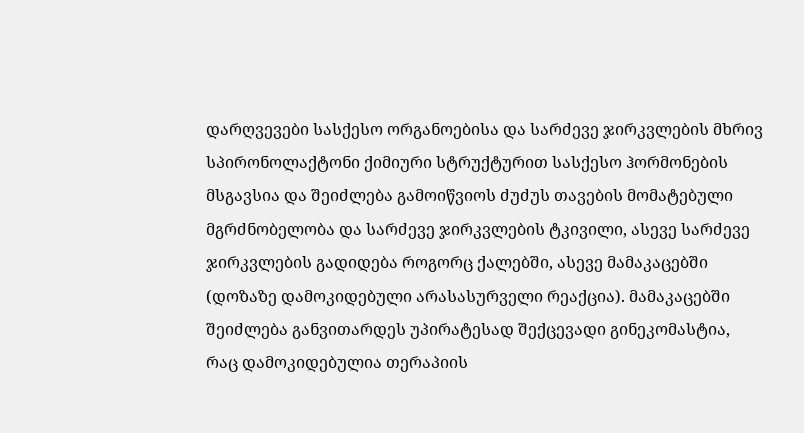დარღვევები სასქესო ორგანოებისა და სარძევე ჯირკვლების მხრივ
სპირონოლაქტონი ქიმიური სტრუქტურით სასქესო ჰორმონების მსგავსია და შეიძლება გამოიწვიოს ძუძუს თავების მომატებული მგრძნობელობა და სარძევე ჯირკვლების ტკივილი, ასევე სარძევე ჯირკვლების გადიდება როგორც ქალებში, ასევე მამაკაცებში (დოზაზე დამოკიდებული არასასურველი რეაქცია). მამაკაცებში შეიძლება განვითარდეს უპირატესად შექცევადი გინეკომასტია, რაც დამოკიდებულია თერაპიის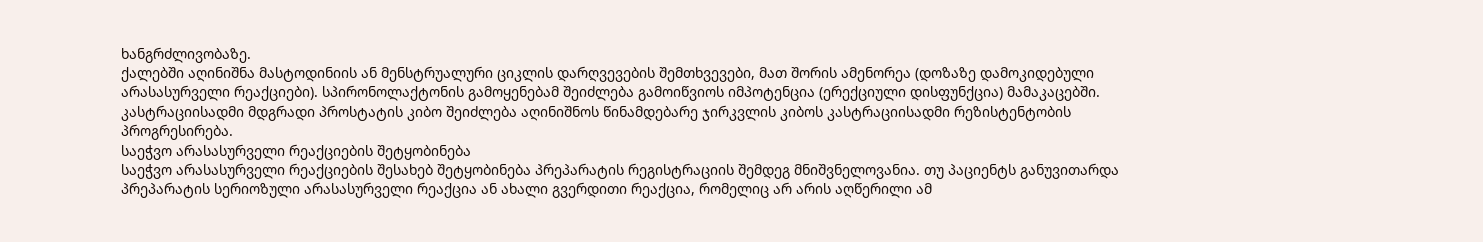ხანგრძლივობაზე.
ქალებში აღინიშნა მასტოდინიის ან მენსტრუალური ციკლის დარღვევების შემთხვევები, მათ შორის ამენორეა (დოზაზე დამოკიდებული არასასურველი რეაქციები). სპირონოლაქტონის გამოყენებამ შეიძლება გამოიწვიოს იმპოტენცია (ერექციული დისფუნქცია) მამაკაცებში. კასტრაციისადმი მდგრადი პროსტატის კიბო შეიძლება აღინიშნოს წინამდებარე ჯირკვლის კიბოს კასტრაციისადმი რეზისტენტობის პროგრესირება.
საეჭვო არასასურველი რეაქციების შეტყობინება
საეჭვო არასასურველი რეაქციების შესახებ შეტყობინება პრეპარატის რეგისტრაციის შემდეგ მნიშვნელოვანია. თუ პაციენტს განუვითარდა პრეპარატის სერიოზული არასასურველი რეაქცია ან ახალი გვერდითი რეაქცია, რომელიც არ არის აღწერილი ამ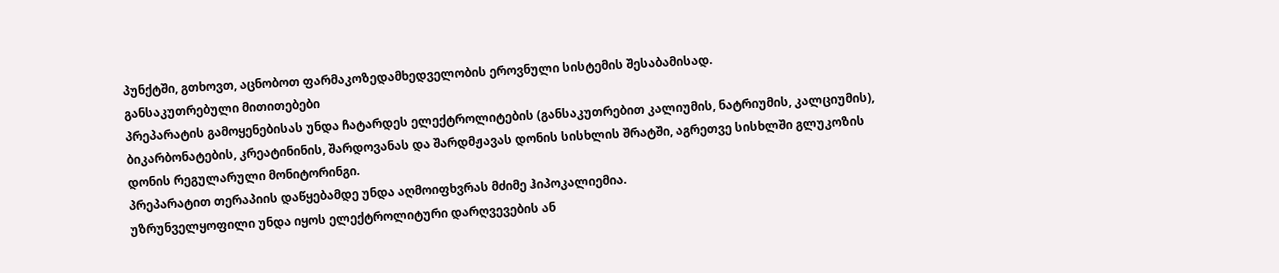პუნქტში, გთხოვთ, აცნობოთ ფარმაკოზედამხედველობის ეროვნული სისტემის შესაბამისად.
განსაკუთრებული მითითებები
პრეპარატის გამოყენებისას უნდა ჩატარდეს ელექტროლიტების (განსაკუთრებით კალიუმის, ნატრიუმის, კალციუმის), ბიკარბონატების, კრეატინინის, შარდოვანას და შარდმჟავას დონის სისხლის შრატში, აგრეთვე სისხლში გლუკოზის დონის რეგულარული მონიტორინგი.
პრეპარატით თერაპიის დაწყებამდე უნდა აღმოიფხვრას მძიმე ჰიპოკალიემია.
უზრუნველყოფილი უნდა იყოს ელექტროლიტური დარღვევების ან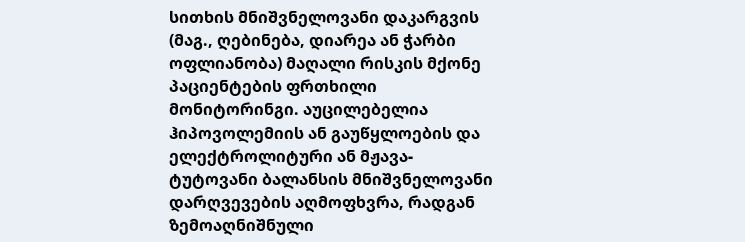სითხის მნიშვნელოვანი დაკარგვის (მაგ., ღებინება, დიარეა ან ჭარბი ოფლიანობა) მაღალი რისკის მქონე პაციენტების ფრთხილი მონიტორინგი. აუცილებელია ჰიპოვოლემიის ან გაუწყლოების და ელექტროლიტური ან მჟავა-ტუტოვანი ბალანსის მნიშვნელოვანი დარღვევების აღმოფხვრა, რადგან ზემოაღნიშნული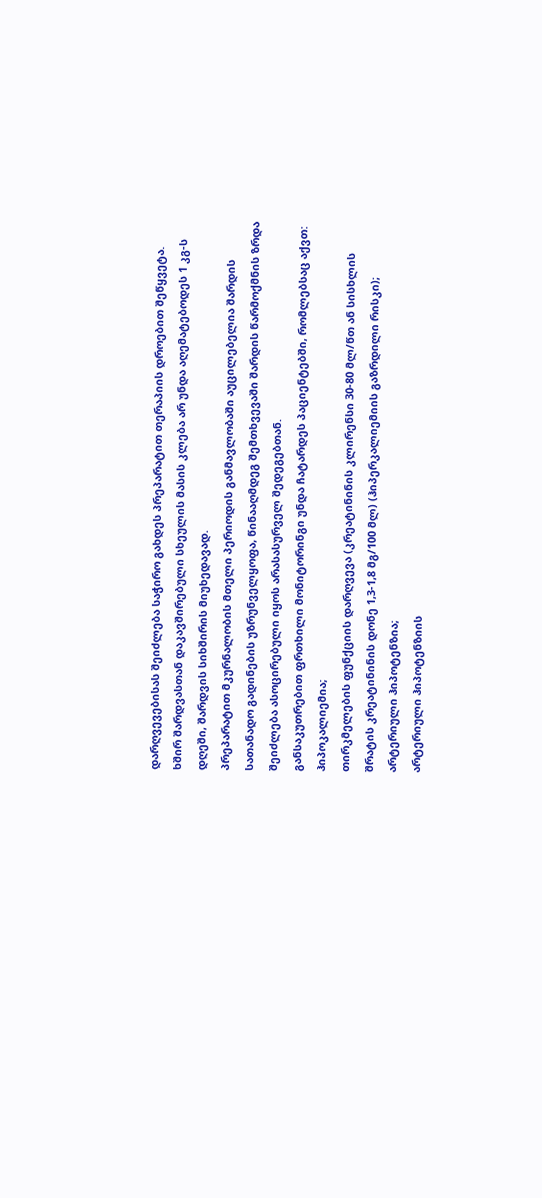დარღვევებისას შეიძლება საჭირო გახდეს პრეპარატით თერაპიის დროებით შეწყვეტა.
ხშირ შარდვასთან დაკავშირებული სხეულის მასის კლება არ უნდა აღემატებოდეს 1 კგ-ს დღეში, შარდვის სიხშირის მიუხედავად.
პრეპარატით მკურნალობის მთელი პერიოდის განმავლობაში აუცილებელია შარდის სათანადო გადინების უზრუნველყოფა, წინააღმდეგ შემთხვევაში შარდის წარმოქმნის ზრდა შეიძლება ასოცირებული იყოს არასასურველ შედეგებთან.
განსაკუთრებით ფრთხილი მონიტორინგი უნდა ჩატარდეს პაციენტებში, რომლებსაც აქვთ:
ჰიპოკალიემია;
თირკმელების ფუნქციის დარღვევა (კრეატინინის კლირენსი 30-80 მლ/წთ ან სისხლის შრატის კრეატინინის დონე 1,3-1,8 მგ/100 მლ) (ჰიპერკალიემიის გაზრდილი რისკი);
არტერიული ჰიპოტენზია;
არტერიული ჰიპოტენზიის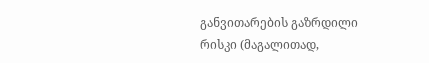განვითარების გაზრდილი რისკი (მაგალითად,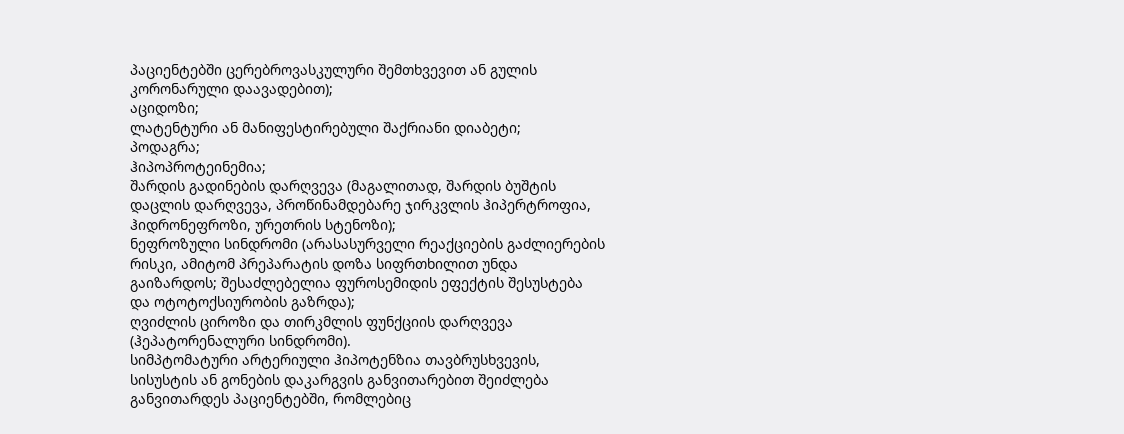პაციენტებში ცერებროვასკულური შემთხვევით ან გულის კორონარული დაავადებით);
აციდოზი;
ლატენტური ან მანიფესტირებული შაქრიანი დიაბეტი;
პოდაგრა;
ჰიპოპროტეინემია;
შარდის გადინების დარღვევა (მაგალითად, შარდის ბუშტის დაცლის დარღვევა, პროწინამდებარე ჯირკვლის ჰიპერტროფია, ჰიდრონეფროზი, ურეთრის სტენოზი);
ნეფროზული სინდრომი (არასასურველი რეაქციების გაძლიერების რისკი, ამიტომ პრეპარატის დოზა სიფრთხილით უნდა გაიზარდოს; შესაძლებელია ფუროსემიდის ეფექტის შესუსტება და ოტოტოქსიურობის გაზრდა);
ღვიძლის ციროზი და თირკმლის ფუნქციის დარღვევა (ჰეპატორენალური სინდრომი).
სიმპტომატური არტერიული ჰიპოტენზია თავბრუსხვევის, სისუსტის ან გონების დაკარგვის განვითარებით შეიძლება განვითარდეს პაციენტებში, რომლებიც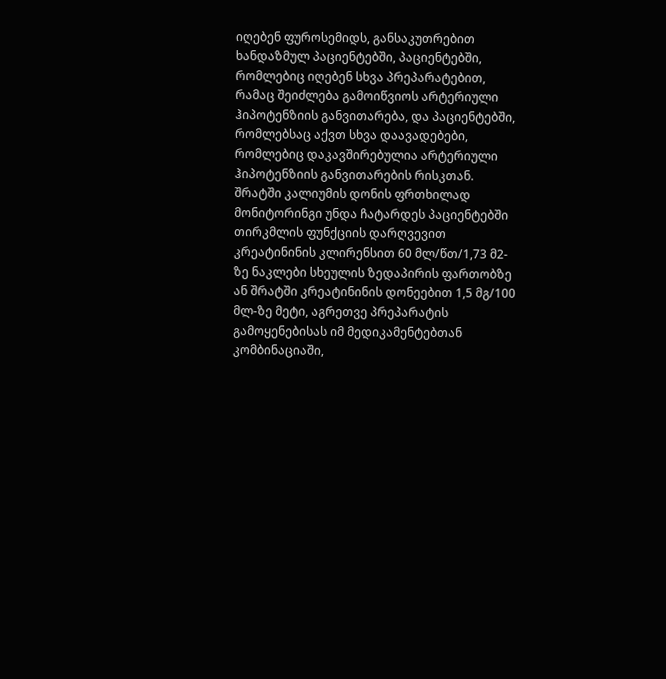იღებენ ფუროსემიდს, განსაკუთრებით ხანდაზმულ პაციენტებში, პაციენტებში, რომლებიც იღებენ სხვა პრეპარატებით, რამაც შეიძლება გამოიწვიოს არტერიული ჰიპოტენზიის განვითარება, და პაციენტებში, რომლებსაც აქვთ სხვა დაავადებები, რომლებიც დაკავშირებულია არტერიული ჰიპოტენზიის განვითარების რისკთან.
შრატში კალიუმის დონის ფრთხილად მონიტორინგი უნდა ჩატარდეს პაციენტებში თირკმლის ფუნქციის დარღვევით კრეატინინის კლირენსით 60 მლ/წთ/1,73 მ2-ზე ნაკლები სხეულის ზედაპირის ფართობზე ან შრატში კრეატინინის დონეებით 1,5 მგ/100 მლ-ზე მეტი, აგრეთვე პრეპარატის გამოყენებისას იმ მედიკამენტებთან კომბინაციაში,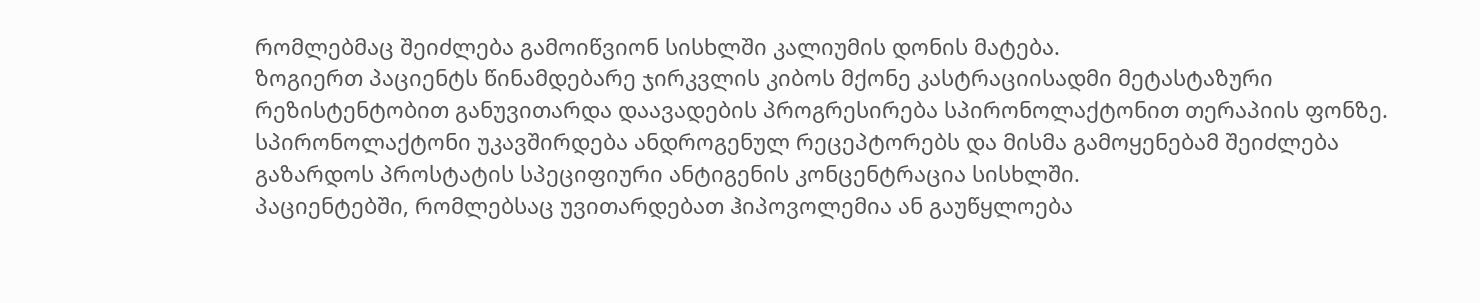რომლებმაც შეიძლება გამოიწვიონ სისხლში კალიუმის დონის მატება.
ზოგიერთ პაციენტს წინამდებარე ჯირკვლის კიბოს მქონე კასტრაციისადმი მეტასტაზური რეზისტენტობით განუვითარდა დაავადების პროგრესირება სპირონოლაქტონით თერაპიის ფონზე. სპირონოლაქტონი უკავშირდება ანდროგენულ რეცეპტორებს და მისმა გამოყენებამ შეიძლება გაზარდოს პროსტატის სპეციფიური ანტიგენის კონცენტრაცია სისხლში.
პაციენტებში, რომლებსაც უვითარდებათ ჰიპოვოლემია ან გაუწყლოება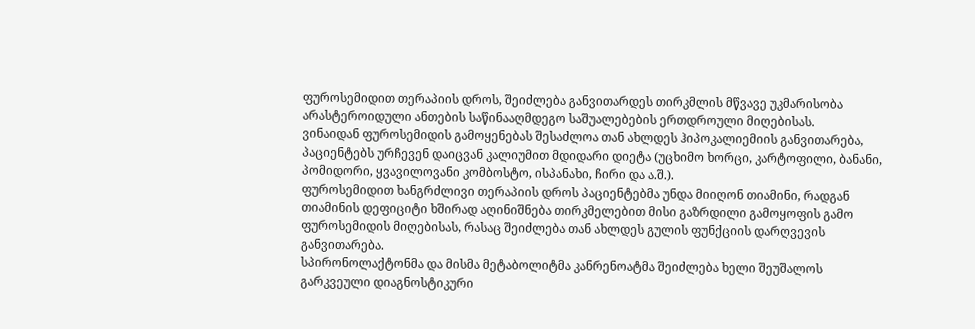ფუროსემიდით თერაპიის დროს, შეიძლება განვითარდეს თირკმლის მწვავე უკმარისობა არასტეროიდული ანთების საწინააღმდეგო საშუალებების ერთდროული მიღებისას.
ვინაიდან ფუროსემიდის გამოყენებას შესაძლოა თან ახლდეს ჰიპოკალიემიის განვითარება, პაციენტებს ურჩევენ დაიცვან კალიუმით მდიდარი დიეტა (უცხიმო ხორცი, კარტოფილი, ბანანი, პომიდორი, ყვავილოვანი კომბოსტო, ისპანახი, ჩირი და ა.შ.).
ფუროსემიდით ხანგრძლივი თერაპიის დროს პაციენტებმა უნდა მიიღონ თიამინი, რადგან თიამინის დეფიციტი ხშირად აღინიშნება თირკმელებით მისი გაზრდილი გამოყოფის გამო ფუროსემიდის მიღებისას, რასაც შეიძლება თან ახლდეს გულის ფუნქციის დარღვევის განვითარება.
სპირონოლაქტონმა და მისმა მეტაბოლიტმა კანრენოატმა შეიძლება ხელი შეუშალოს გარკვეული დიაგნოსტიკური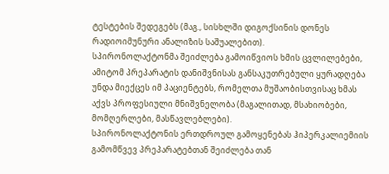ტესტების შედეგებს (მაგ., სისხლში დიგოქსინის დონეს რადიოიმუნური ანალიზის საშუალებით).
სპირონოლაქტონმა შეიძლება გამოიწვიოს ხმის ცვლილებები, ამიტომ პრეპარატის დანიშვნისას განსაკუთრებული ყურადღება უნდა მიექცეს იმ პაციენტებს, რომელთა მუშაობისთვისაც ხმას აქვს პროფესიული მნიშვნელობა (მაგალითად, მსახიობები, მომღერლები, მასწავლებლები).
სპირონოლაქტონის ერთდროულ გამოყენებას ჰიპერკალიემიის გამომწვევ პრეპარატებთან შეიძლება თან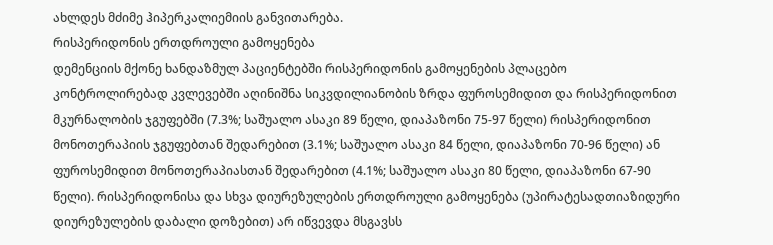ახლდეს მძიმე ჰიპერკალიემიის განვითარება.
რისპერიდონის ერთდროული გამოყენება
დემენციის მქონე ხანდაზმულ პაციენტებში რისპერიდონის გამოყენების პლაცებო კონტროლირებად კვლევებში აღინიშნა სიკვდილიანობის ზრდა ფუროსემიდით და რისპერიდონით მკურნალობის ჯგუფებში (7.3%; საშუალო ასაკი 89 წელი, დიაპაზონი 75-97 წელი) რისპერიდონით მონოთერაპიის ჯგუფებთან შედარებით (3.1%; საშუალო ასაკი 84 წელი, დიაპაზონი 70-96 წელი) ან ფუროსემიდით მონოთერაპიასთან შედარებით (4.1%; საშუალო ასაკი 80 წელი, დიაპაზონი 67-90 წელი). რისპერიდონისა და სხვა დიურეზულების ერთდროული გამოყენება (უპირატესადთიაზიდური დიურეზულების დაბალი დოზებით) არ იწვევდა მსგავსს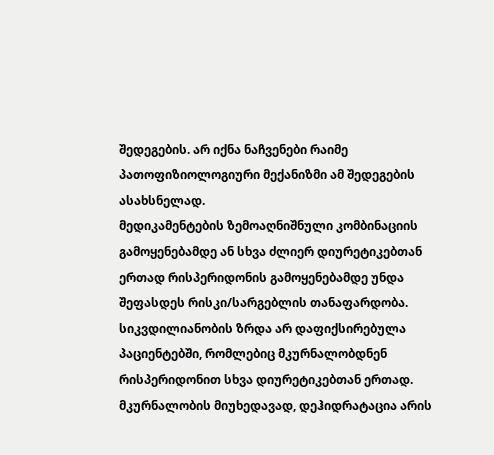შედეგების. არ იქნა ნაჩვენები რაიმე პათოფიზიოლოგიური მექანიზმი ამ შედეგების ასახსნელად.
მედიკამენტების ზემოაღნიშნული კომბინაციის გამოყენებამდე ან სხვა ძლიერ დიურეტიკებთან ერთად რისპერიდონის გამოყენებამდე უნდა შეფასდეს რისკი/სარგებლის თანაფარდობა. სიკვდილიანობის ზრდა არ დაფიქსირებულა პაციენტებში, რომლებიც მკურნალობდნენ რისპერიდონით სხვა დიურეტიკებთან ერთად.
მკურნალობის მიუხედავად, დეჰიდრატაცია არის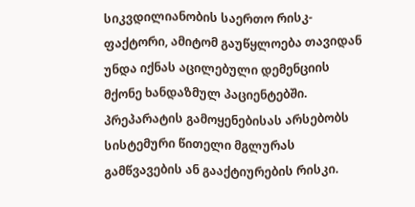სიკვდილიანობის საერთო რისკ-ფაქტორი, ამიტომ გაუწყლოება თავიდან უნდა იქნას აცილებული დემენციის მქონე ხანდაზმულ პაციენტებში.
პრეპარატის გამოყენებისას არსებობს სისტემური წითელი მგლურას გამწვავების ან გააქტიურების რისკი.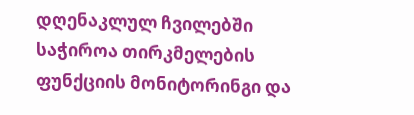დღენაკლულ ჩვილებში საჭიროა თირკმელების ფუნქციის მონიტორინგი და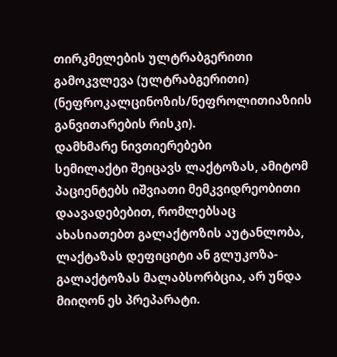თირკმელების ულტრაბგერითი გამოკვლევა (ულტრაბგერითი) (ნეფროკალცინოზის/ნეფროლითიაზიის განვითარების რისკი).
დამხმარე ნივთიერებები
სემილაქტი შეიცავს ლაქტოზას, ამიტომ პაციენტებს იშვიათი მემკვიდრეობითი დაავადებებით, რომლებსაც ახასიათებთ გალაქტოზის აუტანლობა, ლაქტაზას დეფიციტი ან გლუკოზა-გალაქტოზას მალაბსორბცია, არ უნდა მიიღონ ეს პრეპარატი.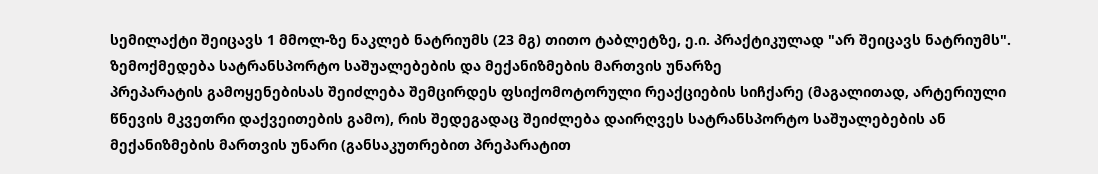სემილაქტი შეიცავს 1 მმოლ-ზე ნაკლებ ნატრიუმს (23 მგ) თითო ტაბლეტზე, ე.ი. პრაქტიკულად "არ შეიცავს ნატრიუმს".
ზემოქმედება სატრანსპორტო საშუალებების და მექანიზმების მართვის უნარზე
პრეპარატის გამოყენებისას შეიძლება შემცირდეს ფსიქომოტორული რეაქციების სიჩქარე (მაგალითად, არტერიული წნევის მკვეთრი დაქვეითების გამო), რის შედეგადაც შეიძლება დაირღვეს სატრანსპორტო საშუალებების ან მექანიზმების მართვის უნარი (განსაკუთრებით პრეპარატით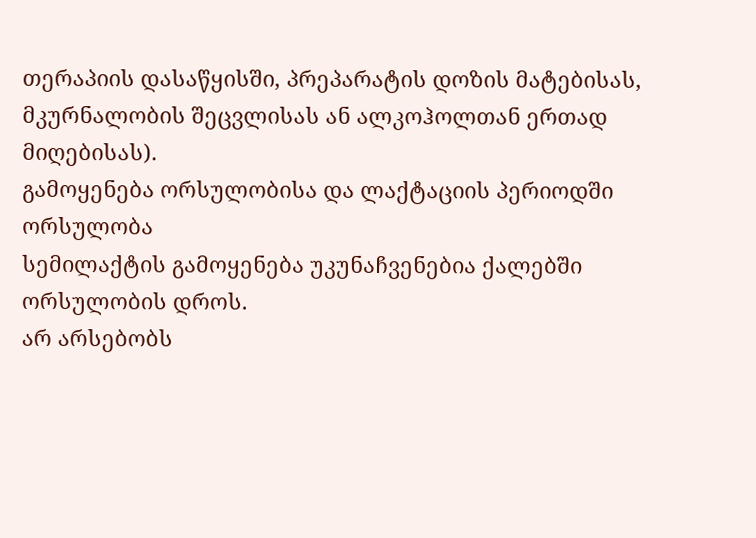თერაპიის დასაწყისში, პრეპარატის დოზის მატებისას, მკურნალობის შეცვლისას ან ალკოჰოლთან ერთად მიღებისას).
გამოყენება ორსულობისა და ლაქტაციის პერიოდში
ორსულობა
სემილაქტის გამოყენება უკუნაჩვენებია ქალებში ორსულობის დროს.
არ არსებობს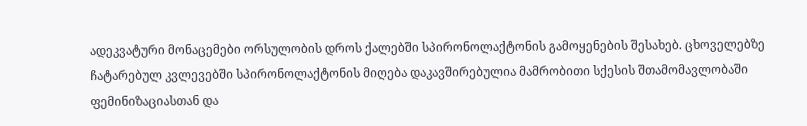ადეკვატური მონაცემები ორსულობის დროს ქალებში სპირონოლაქტონის გამოყენების შესახებ. ცხოველებზე ჩატარებულ კვლევებში სპირონოლაქტონის მიღება დაკავშირებულია მამრობითი სქესის შთამომავლობაში ფემინიზაციასთან და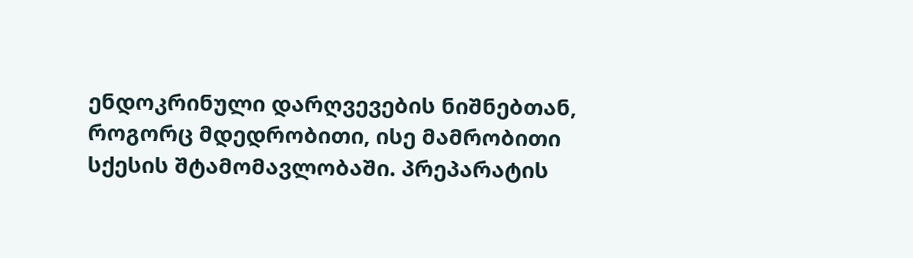ენდოკრინული დარღვევების ნიშნებთან, როგორც მდედრობითი, ისე მამრობითი სქესის შტამომავლობაში. პრეპარატის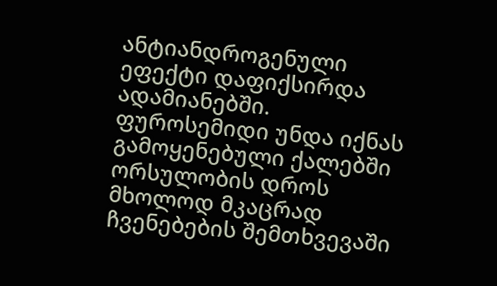ანტიანდროგენული ეფექტი დაფიქსირდა ადამიანებში.
ფუროსემიდი უნდა იქნას გამოყენებული ქალებში ორსულობის დროს მხოლოდ მკაცრად ჩვენებების შემთხვევაში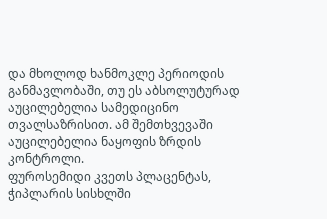და მხოლოდ ხანმოკლე პერიოდის განმავლობაში, თუ ეს აბსოლუტურად აუცილებელია სამედიცინო თვალსაზრისით. ამ შემთხვევაში აუცილებელია ნაყოფის ზრდის კონტროლი.
ფუროსემიდი კვეთს პლაცენტას, ჭიპლარის სისხლში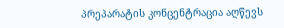პრეპარატის კონცენტრაცია აღწევს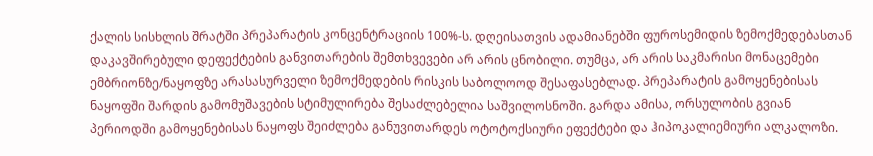ქალის სისხლის შრატში პრეპარატის კონცენტრაციის 100%-ს. დღეისათვის ადამიანებში ფუროსემიდის ზემოქმედებასთან დაკავშირებული დეფექტების განვითარების შემთხვევები არ არის ცნობილი. თუმცა, არ არის საკმარისი მონაცემები ემბრიონზე/ნაყოფზე არასასურველი ზემოქმედების რისკის საბოლოოდ შესაფასებლად. პრეპარატის გამოყენებისას ნაყოფში შარდის გამომუშავების სტიმულირება შესაძლებელია საშვილოსნოში. გარდა ამისა, ორსულობის გვიან პერიოდში გამოყენებისას ნაყოფს შეიძლება განუვითარდეს ოტოტოქსიური ეფექტები და ჰიპოკალიემიური ალკალოზი.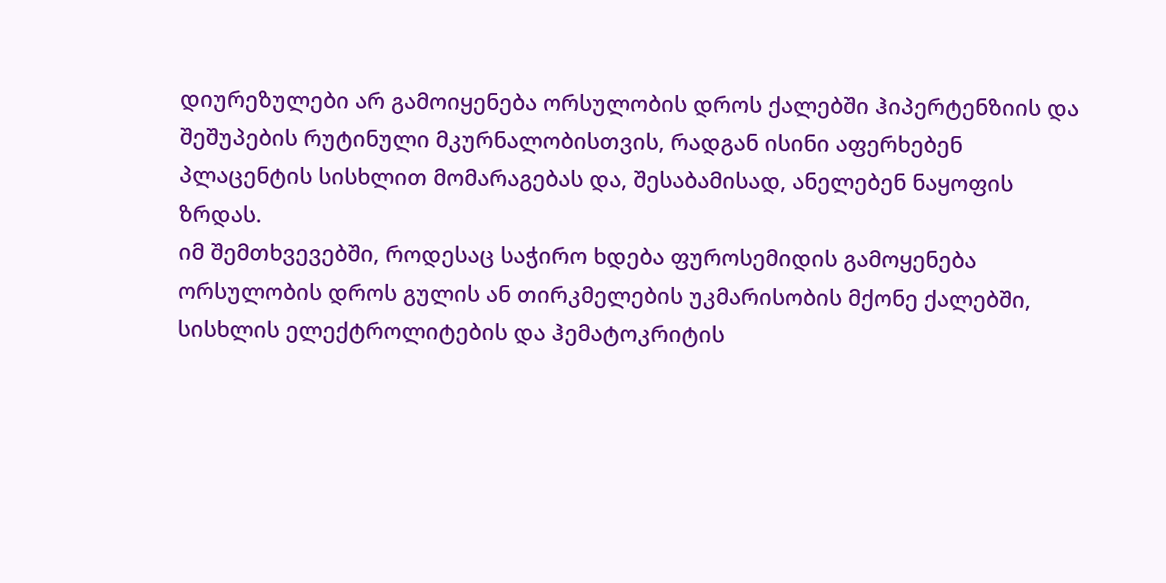დიურეზულები არ გამოიყენება ორსულობის დროს ქალებში ჰიპერტენზიის და შეშუპების რუტინული მკურნალობისთვის, რადგან ისინი აფერხებენ პლაცენტის სისხლით მომარაგებას და, შესაბამისად, ანელებენ ნაყოფის ზრდას.
იმ შემთხვევებში, როდესაც საჭირო ხდება ფუროსემიდის გამოყენება ორსულობის დროს გულის ან თირკმელების უკმარისობის მქონე ქალებში, სისხლის ელექტროლიტების და ჰემატოკრიტის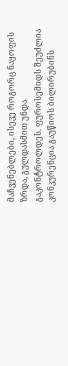მაჩვენებლები, ისევე როგორც ნაყოფის ზრდა, გულდასმით უნდა გაკონტროლდეს. ფუროსემიდს შეუძლია კონკურენცია გაუწიოს ბილირუბინს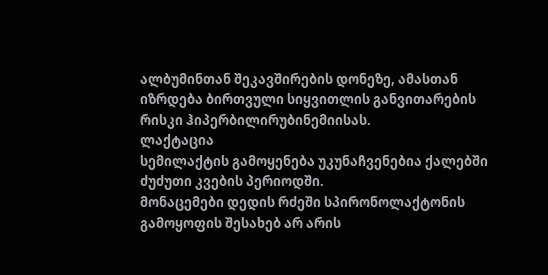ალბუმინთან შეკავშირების დონეზე, ამასთან იზრდება ბირთვული სიყვითლის განვითარების რისკი ჰიპერბილირუბინემიისას.
ლაქტაცია
სემილაქტის გამოყენება უკუნაჩვენებია ქალებში ძუძუთი კვების პერიოდში.
მონაცემები დედის რძეში სპირონოლაქტონის გამოყოფის შესახებ არ არის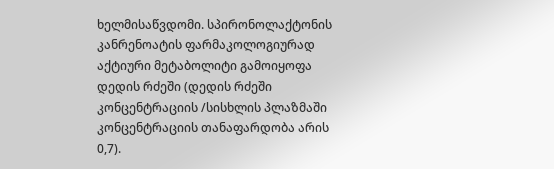ხელმისაწვდომი. სპირონოლაქტონის კანრენოატის ფარმაკოლოგიურად აქტიური მეტაბოლიტი გამოიყოფა დედის რძეში (დედის რძეში კონცენტრაციის /სისხლის პლაზმაში კონცენტრაციის თანაფარდობა არის 0,7).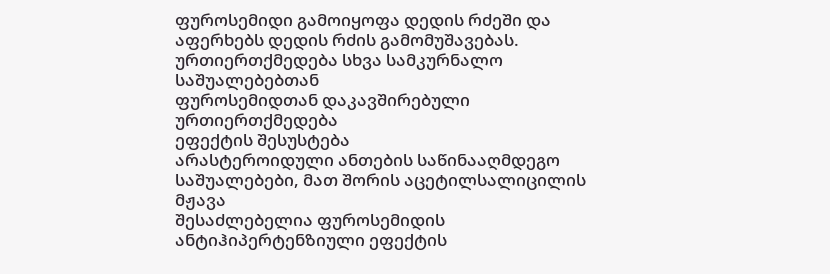ფუროსემიდი გამოიყოფა დედის რძეში და აფერხებს დედის რძის გამომუშავებას.
ურთიერთქმედება სხვა სამკურნალო საშუალებებთან
ფუროსემიდთან დაკავშირებული ურთიერთქმედება
ეფექტის შესუსტება
არასტეროიდული ანთების საწინააღმდეგო საშუალებები, მათ შორის აცეტილსალიცილის მჟავა
შესაძლებელია ფუროსემიდის ანტიჰიპერტენზიული ეფექტის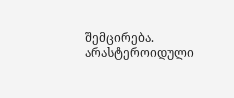შემცირება.
არასტეროიდული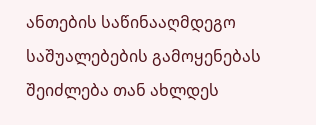ანთების საწინააღმდეგო საშუალებების გამოყენებას შეიძლება თან ახლდეს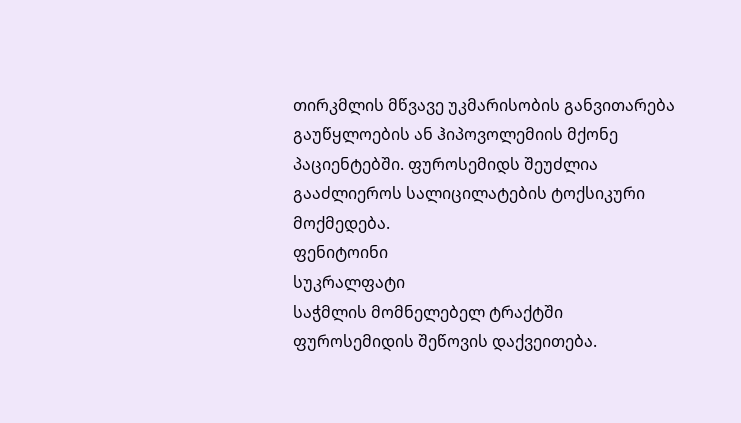თირკმლის მწვავე უკმარისობის განვითარება გაუწყლოების ან ჰიპოვოლემიის მქონე პაციენტებში. ფუროსემიდს შეუძლია გააძლიეროს სალიცილატების ტოქსიკური მოქმედება.
ფენიტოინი
სუკრალფატი
საჭმლის მომნელებელ ტრაქტში ფუროსემიდის შეწოვის დაქვეითება.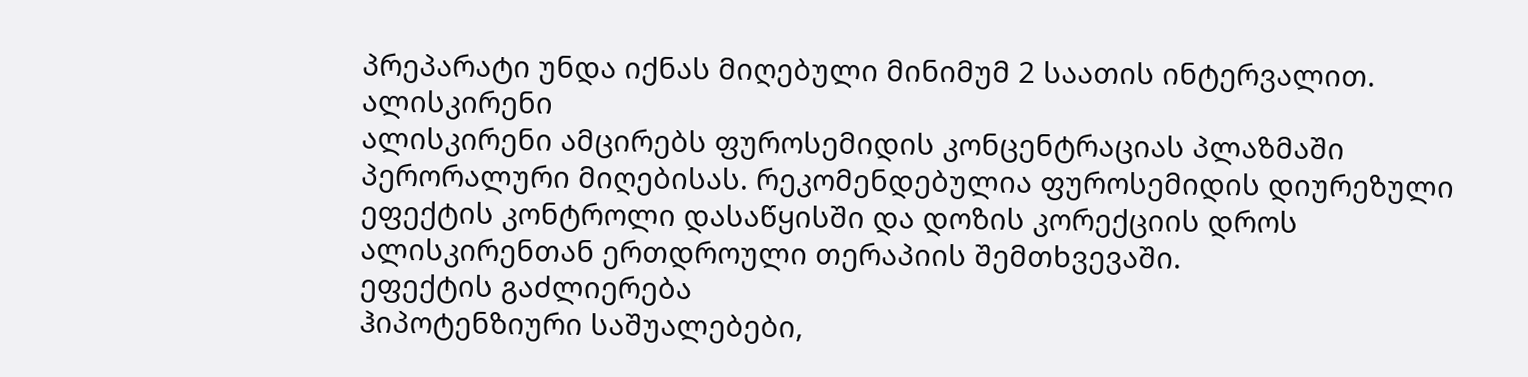პრეპარატი უნდა იქნას მიღებული მინიმუმ 2 საათის ინტერვალით.
ალისკირენი
ალისკირენი ამცირებს ფუროსემიდის კონცენტრაციას პლაზმაში პერორალური მიღებისას. რეკომენდებულია ფუროსემიდის დიურეზული ეფექტის კონტროლი დასაწყისში და დოზის კორექციის დროს ალისკირენთან ერთდროული თერაპიის შემთხვევაში.
ეფექტის გაძლიერება
ჰიპოტენზიური საშუალებები,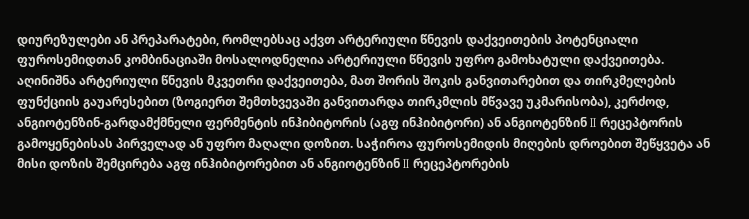დიურეზულები ან პრეპარატები, რომლებსაც აქვთ არტერიული წნევის დაქვეითების პოტენციალი
ფუროსემიდთან კომბინაციაში მოსალოდნელია არტერიული წნევის უფრო გამოხატული დაქვეითება. აღინიშნა არტერიული წნევის მკვეთრი დაქვეითება, მათ შორის შოკის განვითარებით და თირკმელების ფუნქციის გაუარესებით (ზოგიერთ შემთხვევაში განვითარდა თირკმლის მწვავე უკმარისობა), კერძოდ, ანგიოტენზინ-გარდამქმნელი ფერმენტის ინჰიბიტორის (აგფ ინჰიბიტორი) ან ანგიოტენზინ II რეცეპტორის გამოყენებისას პირველად ან უფრო მაღალი დოზით. საჭიროა ფუროსემიდის მიღების დროებით შეწყვეტა ან მისი დოზის შემცირება აგფ ინჰიბიტორებით ან ანგიოტენზინ II რეცეპტორების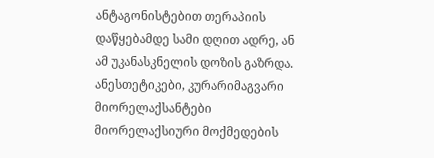ანტაგონისტებით თერაპიის დაწყებამდე სამი დღით ადრე, ან ამ უკანასკნელის დოზის გაზრდა.
ანესთეტიკები, კურარიმაგვარი მიორელაქსანტები
მიორელაქსიური მოქმედების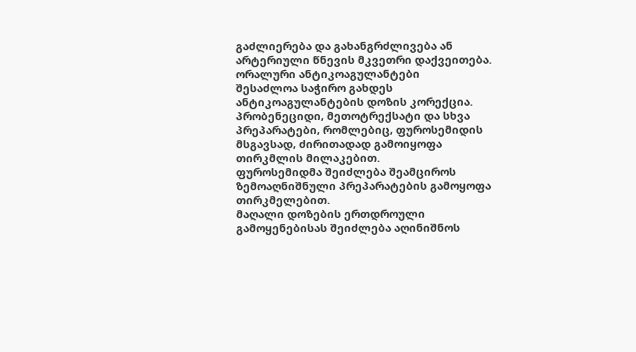გაძლიერება და გახანგრძლივება ან არტერიული წნევის მკვეთრი დაქვეითება.
ორალური ანტიკოაგულანტები
შესაძლოა საჭირო გახდეს ანტიკოაგულანტების დოზის კორექცია.
პრობენეციდი, მეთოტრექსატი და სხვა პრეპარატები, რომლებიც, ფუროსემიდის მსგავსად, ძირითადად გამოიყოფა თირკმლის მილაკებით.
ფუროსემიდმა შეიძლება შეამციროს ზემოაღნიშნული პრეპარატების გამოყოფა თირკმელებით.
მაღალი დოზების ერთდროული გამოყენებისას შეიძლება აღინიშნოს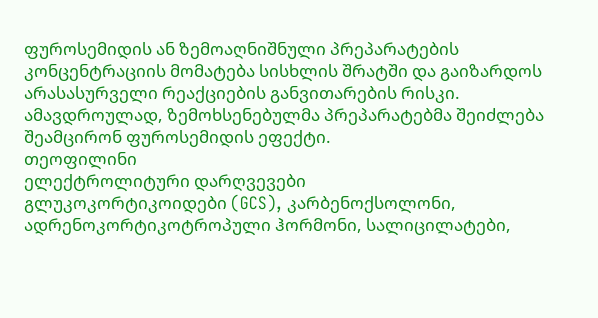ფუროსემიდის ან ზემოაღნიშნული პრეპარატების კონცენტრაციის მომატება სისხლის შრატში და გაიზარდოს არასასურველი რეაქციების განვითარების რისკი. ამავდროულად, ზემოხსენებულმა პრეპარატებმა შეიძლება შეამცირონ ფუროსემიდის ეფექტი.
თეოფილინი
ელექტროლიტური დარღვევები
გლუკოკორტიკოიდები (GCS), კარბენოქსოლონი, ადრენოკორტიკოტროპული ჰორმონი, სალიცილატები,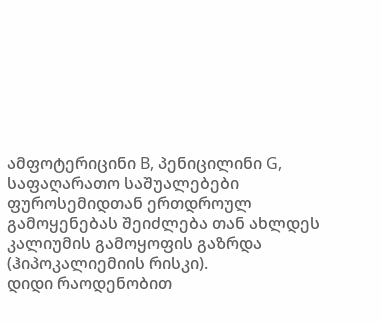ამფოტერიცინი B, პენიცილინი G, საფაღარათო საშუალებები
ფუროსემიდთან ერთდროულ გამოყენებას შეიძლება თან ახლდეს კალიუმის გამოყოფის გაზრდა (ჰიპოკალიემიის რისკი).
დიდი რაოდენობით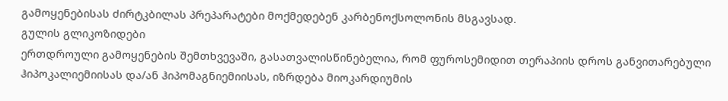გამოყენებისას ძირტკბილას პრეპარატები მოქმედებენ კარბენოქსოლონის მსგავსად.
გულის გლიკოზიდები
ერთდროული გამოყენების შემთხვევაში, გასათვალისწინებელია, რომ ფუროსემიდით თერაპიის დროს განვითარებული ჰიპოკალიემიისას და/ან ჰიპომაგნიემიისას, იზრდება მიოკარდიუმის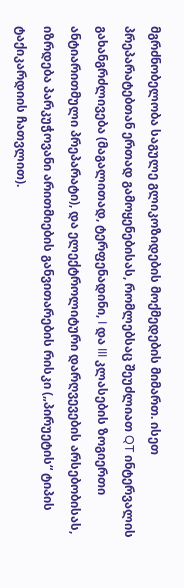მგრძნობელობა საგულე გლიკოზიდების მოქმედების მიმართ. ისეთ პრეპარატებთან ერთად გამოყენებისას, რომლებსაც შეუძლიათ QT ინტერვალის გახანგრძლივება (მაგალითად, ტერფენადინი, I და III კლასების ზოგიერთი ანტიარითმული პრეპარატი), და ელექტროლიტური დარღვევების არსებობისას, იზრდება პარკუჭოვანი არითმიების განვითარების რისკი („პირუეტის“ ტიპის ტაქიკარდიის ჩათვლით).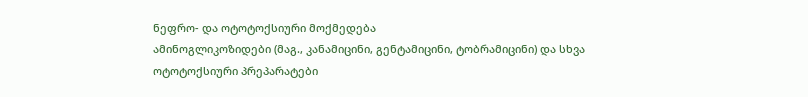ნეფრო- და ოტოტოქსიური მოქმედება
ამინოგლიკოზიდები (მაგ., კანამიცინი, გენტამიცინი, ტობრამიცინი) და სხვა ოტოტოქსიური პრეპარატები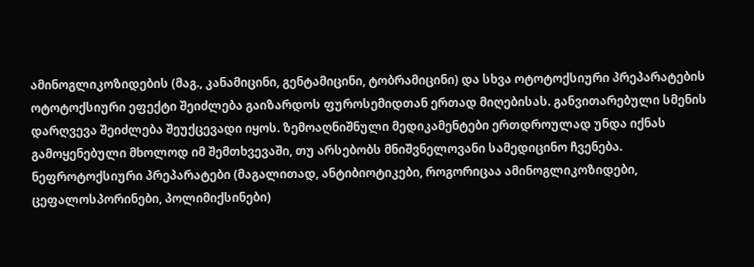ამინოგლიკოზიდების (მაგ., კანამიცინი, გენტამიცინი, ტობრამიცინი) და სხვა ოტოტოქსიური პრეპარატების ოტოტოქსიური ეფექტი შეიძლება გაიზარდოს ფუროსემიდთან ერთად მიღებისას. განვითარებული სმენის დარღვევა შეიძლება შეუქცევადი იყოს. ზემოაღნიშნული მედიკამენტები ერთდროულად უნდა იქნას გამოყენებული მხოლოდ იმ შემთხვევაში, თუ არსებობს მნიშვნელოვანი სამედიცინო ჩვენება.
ნეფროტოქსიური პრეპარატები (მაგალითად, ანტიბიოტიკები, როგორიცაა ამინოგლიკოზიდები, ცეფალოსპორინები, პოლიმიქსინები)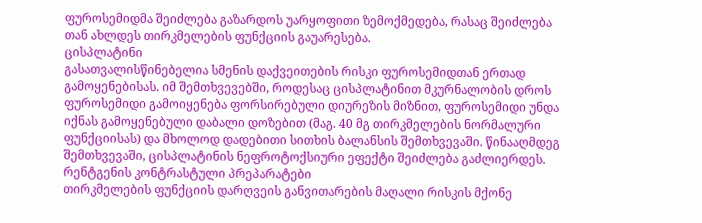ფუროსემიდმა შეიძლება გაზარდოს უარყოფითი ზემოქმედება, რასაც შეიძლება თან ახლდეს თირკმელების ფუნქციის გაუარესება.
ცისპლატინი
გასათვალისწინებელია სმენის დაქვეითების რისკი ფუროსემიდთან ერთად გამოყენებისას. იმ შემთხვევებში, როდესაც ცისპლატინით მკურნალობის დროს ფუროსემიდი გამოიყენება ფორსირებული დიურეზის მიზნით, ფუროსემიდი უნდა იქნას გამოყენებული დაბალი დოზებით (მაგ. 40 მგ თირკმელების ნორმალური ფუნქციისას) და მხოლოდ დადებითი სითხის ბალანსის შემთხვევაში. წინააღმდეგ შემთხვევაში, ცისპლატინის ნეფროტოქსიური ეფექტი შეიძლება გაძლიერდეს.
რენტგენის კონტრასტული პრეპარატები
თირკმელების ფუნქციის დარღვეის განვითარების მაღალი რისკის მქონე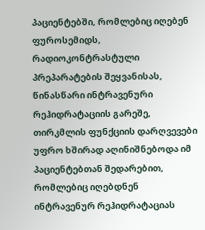პაციენტებში, რომლებიც იღებენ ფუროსემიდს, რადიოკონტრასტული პრეპარატების შეყვანისას, წინასწარი ინტრავენური რეჰიდრატაციის გარეშე, თირკმლის ფუნქციის დარღვევები უფრო ხშირად აღინიშნებოდა იმ პაციენტებთან შედარებით, რომლებიც იღებდნენ ინტრავენურ რეჰიდრატაციას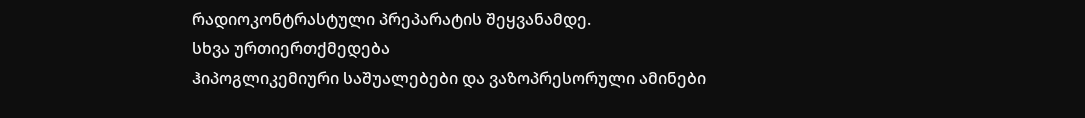რადიოკონტრასტული პრეპარატის შეყვანამდე.
სხვა ურთიერთქმედება
ჰიპოგლიკემიური საშუალებები და ვაზოპრესორული ამინები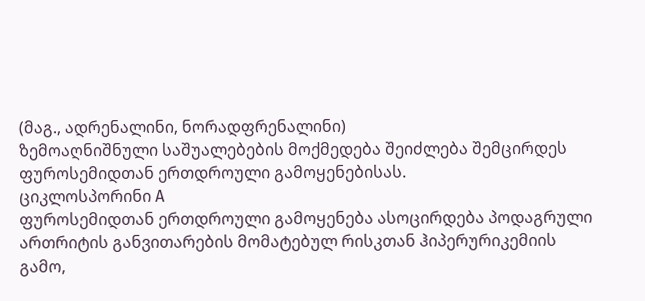(მაგ., ადრენალინი, ნორადფრენალინი)
ზემოაღნიშნული საშუალებების მოქმედება შეიძლება შემცირდეს ფუროსემიდთან ერთდროული გამოყენებისას.
ციკლოსპორინი A
ფუროსემიდთან ერთდროული გამოყენება ასოცირდება პოდაგრული ართრიტის განვითარების მომატებულ რისკთან ჰიპერურიკემიის გამო,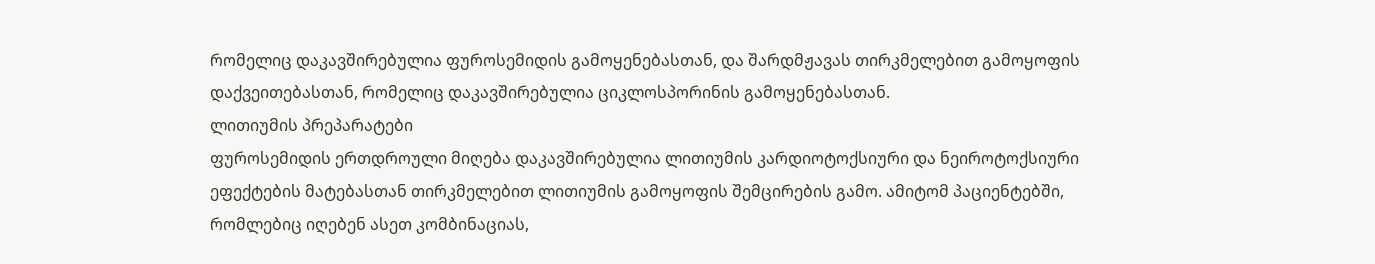რომელიც დაკავშირებულია ფუროსემიდის გამოყენებასთან, და შარდმჟავას თირკმელებით გამოყოფის დაქვეითებასთან, რომელიც დაკავშირებულია ციკლოსპორინის გამოყენებასთან.
ლითიუმის პრეპარატები
ფუროსემიდის ერთდროული მიღება დაკავშირებულია ლითიუმის კარდიოტოქსიური და ნეიროტოქსიური ეფექტების მატებასთან თირკმელებით ლითიუმის გამოყოფის შემცირების გამო. ამიტომ პაციენტებში, რომლებიც იღებენ ასეთ კომბინაციას,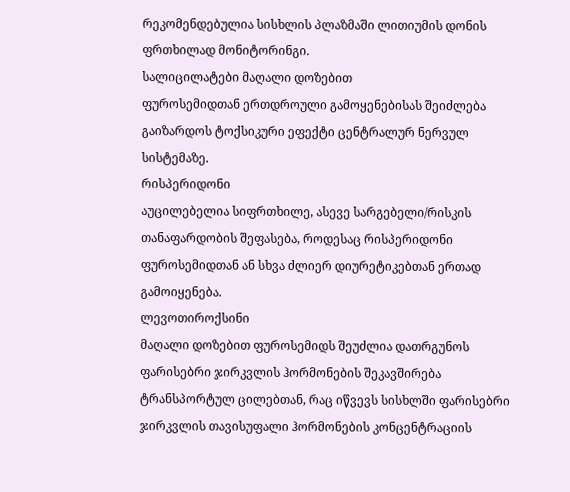რეკომენდებულია სისხლის პლაზმაში ლითიუმის დონის ფრთხილად მონიტორინგი.
სალიცილატები მაღალი დოზებით
ფუროსემიდთან ერთდროული გამოყენებისას შეიძლება გაიზარდოს ტოქსიკური ეფექტი ცენტრალურ ნერვულ სისტემაზე.
რისპერიდონი
აუცილებელია სიფრთხილე, ასევე სარგებელი/რისკის თანაფარდობის შეფასება, როდესაც რისპერიდონი ფუროსემიდთან ან სხვა ძლიერ დიურეტიკებთან ერთად გამოიყენება.
ლევოთიროქსინი
მაღალი დოზებით ფუროსემიდს შეუძლია დათრგუნოს ფარისებრი ჯირკვლის ჰორმონების შეკავშირება ტრანსპორტულ ცილებთან, რაც იწვევს სისხლში ფარისებრი ჯირკვლის თავისუფალი ჰორმონების კონცენტრაციის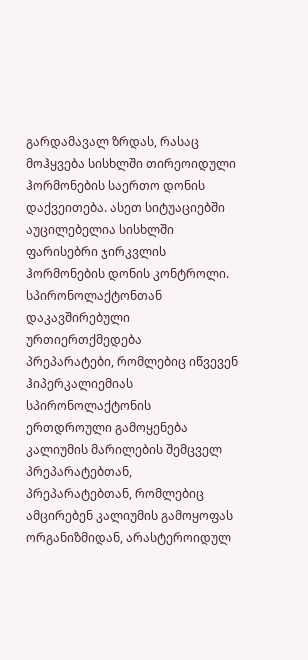გარდამავალ ზრდას, რასაც მოჰყვება სისხლში თირეოიდული ჰორმონების საერთო დონის დაქვეითება. ასეთ სიტუაციებში აუცილებელია სისხლში ფარისებრი ჯირკვლის ჰორმონების დონის კონტროლი.
სპირონოლაქტონთან დაკავშირებული ურთიერთქმედება
პრეპარატები, რომლებიც იწვევენ ჰიპერკალიემიას
სპირონოლაქტონის ერთდროული გამოყენება კალიუმის მარილების შემცველ პრეპარატებთან, პრეპარატებთან, რომლებიც ამცირებენ კალიუმის გამოყოფას ორგანიზმიდან, არასტეროიდულ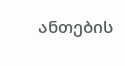ანთების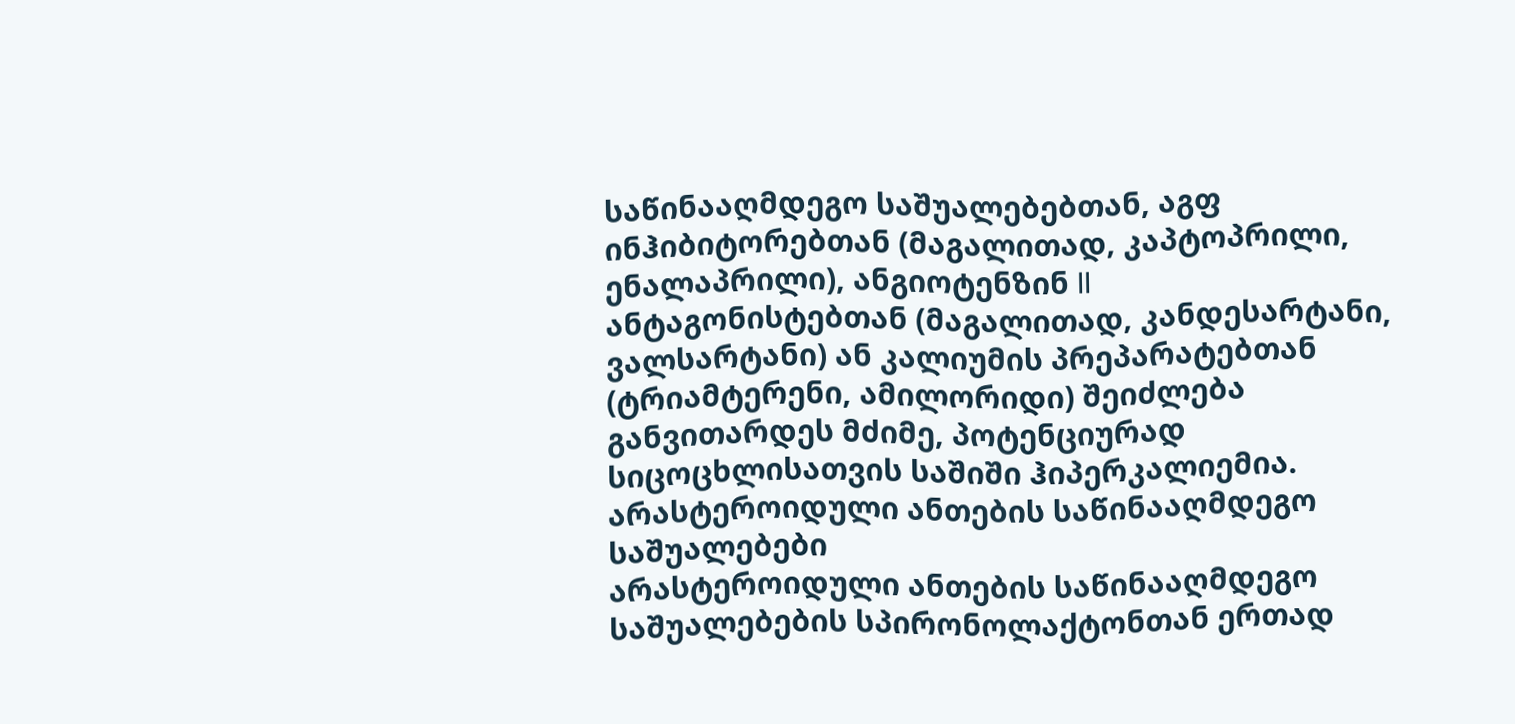საწინააღმდეგო საშუალებებთან, აგფ ინჰიბიტორებთან (მაგალითად, კაპტოპრილი, ენალაპრილი), ანგიოტენზინ II ანტაგონისტებთან (მაგალითად, კანდესარტანი, ვალსარტანი) ან კალიუმის პრეპარატებთან (ტრიამტერენი, ამილორიდი) შეიძლება განვითარდეს მძიმე, პოტენციურად სიცოცხლისათვის საშიში ჰიპერკალიემია.
არასტეროიდული ანთების საწინააღმდეგო საშუალებები
არასტეროიდული ანთების საწინააღმდეგო საშუალებების სპირონოლაქტონთან ერთად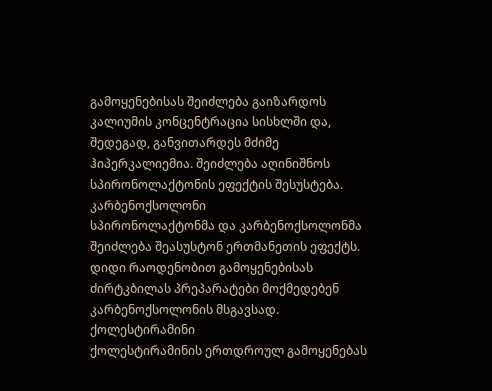გამოყენებისას შეიძლება გაიზარდოს კალიუმის კონცენტრაცია სისხლში და, შედეგად, განვითარდეს მძიმე ჰიპერკალიემია. შეიძლება აღინიშნოს სპირონოლაქტონის ეფექტის შესუსტება.
კარბენოქსოლონი
სპირონოლაქტონმა და კარბენოქსოლონმა შეიძლება შეასუსტონ ერთმანეთის ეფექტს.
დიდი რაოდენობით გამოყენებისას ძირტკბილას პრეპარატები მოქმედებენ კარბენოქსოლონის მსგავსად.
ქოლესტირამინი
ქოლესტირამინის ერთდროულ გამოყენებას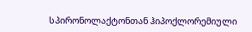სპირონოლაქტონთან ჰიპოქლორემიული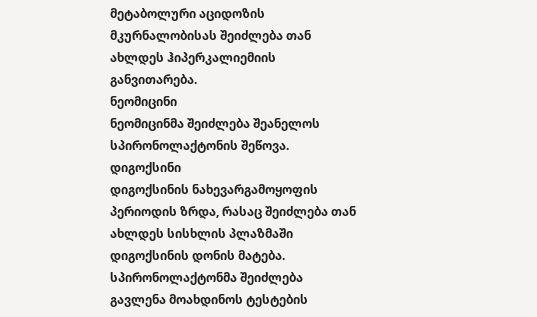მეტაბოლური აციდოზის მკურნალობისას შეიძლება თან ახლდეს ჰიპერკალიემიის განვითარება.
ნეომიცინი
ნეომიცინმა შეიძლება შეანელოს სპირონოლაქტონის შეწოვა.
დიგოქსინი
დიგოქსინის ნახევარგამოყოფის პერიოდის ზრდა, რასაც შეიძლება თან ახლდეს სისხლის პლაზმაში დიგოქსინის დონის მატება.
სპირონოლაქტონმა შეიძლება გავლენა მოახდინოს ტესტების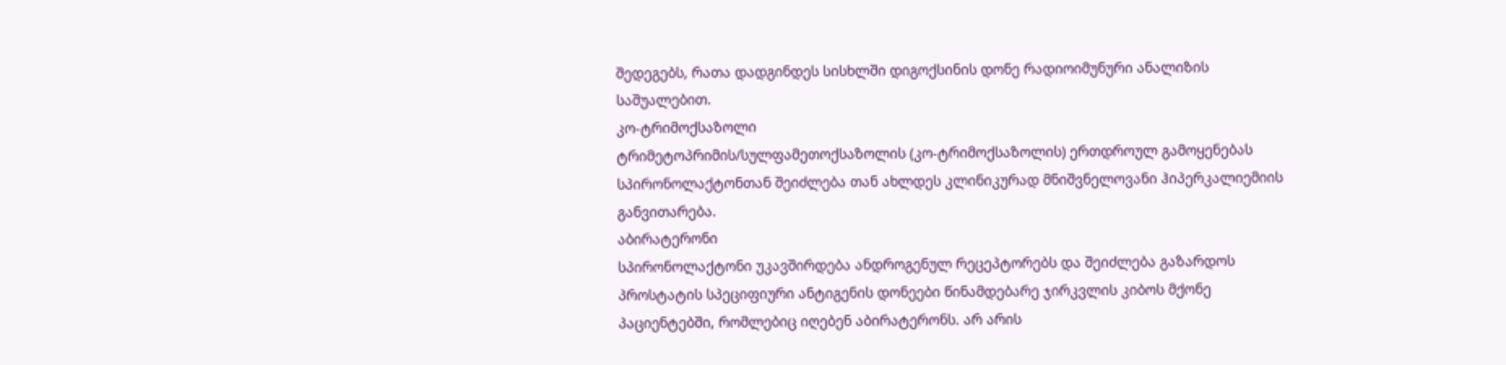შედეგებს, რათა დადგინდეს სისხლში დიგოქსინის დონე რადიოიმუნური ანალიზის საშუალებით.
კო-ტრიმოქსაზოლი
ტრიმეტოპრიმის/სულფამეთოქსაზოლის (კო-ტრიმოქსაზოლის) ერთდროულ გამოყენებას სპირონოლაქტონთან შეიძლება თან ახლდეს კლინიკურად მნიშვნელოვანი ჰიპერკალიემიის განვითარება.
აბირატერონი
სპირონოლაქტონი უკავშირდება ანდროგენულ რეცეპტორებს და შეიძლება გაზარდოს პროსტატის სპეციფიური ანტიგენის დონეები წინამდებარე ჯირკვლის კიბოს მქონე პაციენტებში, რომლებიც იღებენ აბირატერონს. არ არის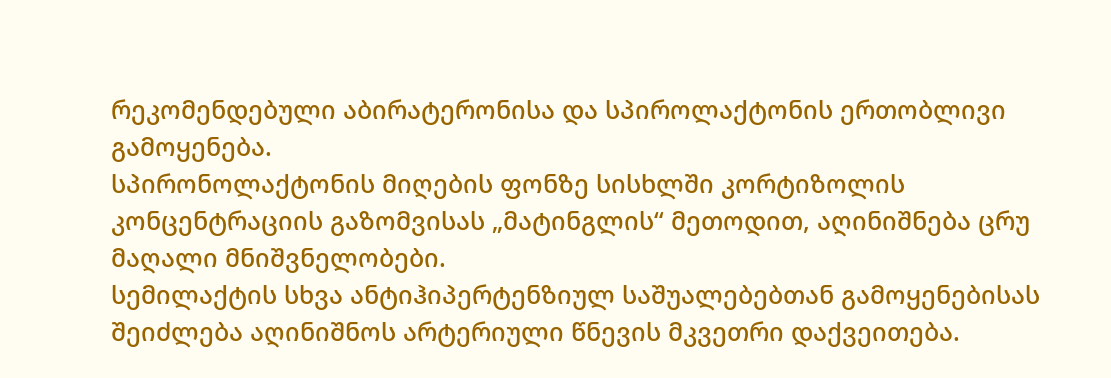რეკომენდებული აბირატერონისა და სპიროლაქტონის ერთობლივი გამოყენება.
სპირონოლაქტონის მიღების ფონზე სისხლში კორტიზოლის კონცენტრაციის გაზომვისას „მატინგლის“ მეთოდით, აღინიშნება ცრუ მაღალი მნიშვნელობები.
სემილაქტის სხვა ანტიჰიპერტენზიულ საშუალებებთან გამოყენებისას შეიძლება აღინიშნოს არტერიული წნევის მკვეთრი დაქვეითება.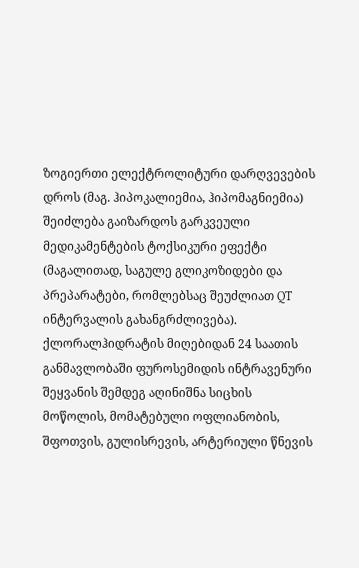ზოგიერთი ელექტროლიტური დარღვევების დროს (მაგ. ჰიპოკალიემია, ჰიპომაგნიემია) შეიძლება გაიზარდოს გარკვეული მედიკამენტების ტოქსიკური ეფექტი (მაგალითად, საგულე გლიკოზიდები და პრეპარატები, რომლებსაც შეუძლიათ QT ინტერვალის გახანგრძლივება).
ქლორალჰიდრატის მიღებიდან 24 საათის განმავლობაში ფუროსემიდის ინტრავენური შეყვანის შემდეგ აღინიშნა სიცხის მოწოლის, მომატებული ოფლიანობის, შფოთვის, გულისრევის, არტერიული წნევის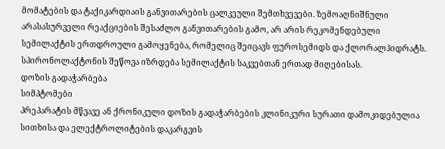მომატების და ტაქიკარდიაის განვითარების ცალკეული შემთხვევები. ზემოაღნიშნული არასასურველი რეაქციების შესაძლო განვითარების გამო, არ არის რეკომენდებული სემილაქტის ერთდროული გამოყენება, რომელიც შეიცავს ფუროსემიდს და ქლორალჰიდრატს.
სპირონოლაქტონის შეწოვა იზრდება სემილაქტის საკვებთან ერთად მიღებისას.
დოზის გადაჭარბება
სიმპტომები
პრეპარატის მწვავე ან ქრონიკული დოზის გადაჭარბების კლინიკური სურათი დამოკიდებულია სითხისა და ელექტროლიტების დაკარგვის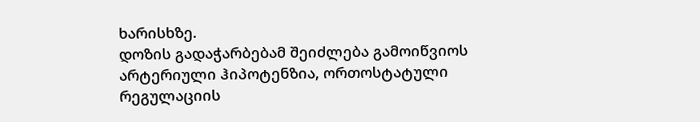ხარისხზე.
დოზის გადაჭარბებამ შეიძლება გამოიწვიოს არტერიული ჰიპოტენზია, ორთოსტატული რეგულაციის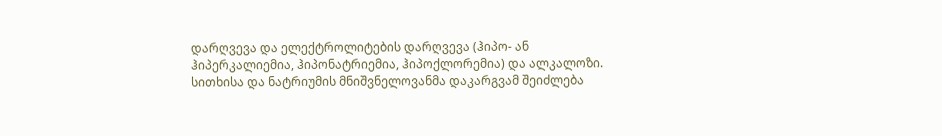დარღვევა და ელექტროლიტების დარღვევა (ჰიპო- ან ჰიპერკალიემია, ჰიპონატრიემია, ჰიპოქლორემია) და ალკალოზი. სითხისა და ნატრიუმის მნიშვნელოვანმა დაკარგვამ შეიძლება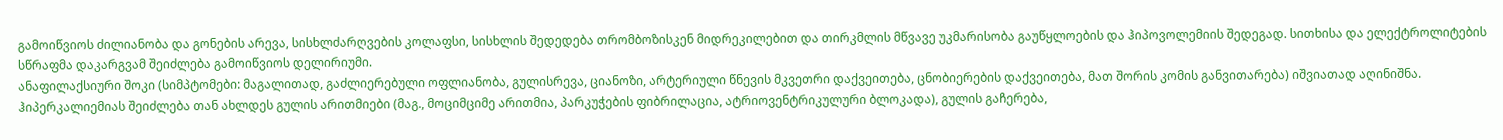გამოიწვიოს ძილიანობა და გონების არევა, სისხლძარღვების კოლაფსი, სისხლის შედედება თრომბოზისკენ მიდრეკილებით და თირკმლის მწვავე უკმარისობა გაუწყლოების და ჰიპოვოლემიის შედეგად. სითხისა და ელექტროლიტების სწრაფმა დაკარგვამ შეიძლება გამოიწვიოს დელირიუმი.
ანაფილაქსიური შოკი (სიმპტომები: მაგალითად, გაძლიერებული ოფლიანობა, გულისრევა, ციანოზი, არტერიული წნევის მკვეთრი დაქვეითება, ცნობიერების დაქვეითება, მათ შორის კომის განვითარება) იშვიათად აღინიშნა.
ჰიპერკალიემიას შეიძლება თან ახლდეს გულის არითმიები (მაგ., მოციმციმე არითმია, პარკუჭების ფიბრილაცია, ატრიოვენტრიკულური ბლოკადა), გულის გაჩერება,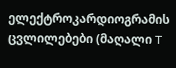ელექტროკარდიოგრამის ცვლილებები (მაღალი T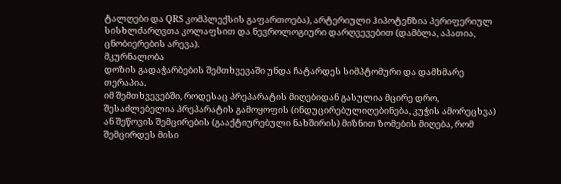ტალღები და QRS კომპლექსის გაფართოება), არტერიული ჰიპოტენზია პერიფერიულ სისხლძარღვთა კოლაფსით და ნევროლოგიური დარღვევებით (დამბლა, აპათია, ცნობიერების არევა).
მკურნალობა
დოზის გადაჭარბების შემთხვევაში უნდა ჩატარდეს სიმპტომური და დამხმარე თერაპია.
იმ შემთხვევებში, როდესაც პრეპარატის მიღებიდან გასულია მცირე დრო, შესაძლებელია პრეპარატის გამოყოფის (ინდუცირებულიღებინება, კუჭის ამორეცხვა) ან შეწოვის შემცირების (გააქტიურებული ნახშირის) მიზნით ზომების მიღება, რომ შემცირდეს მისი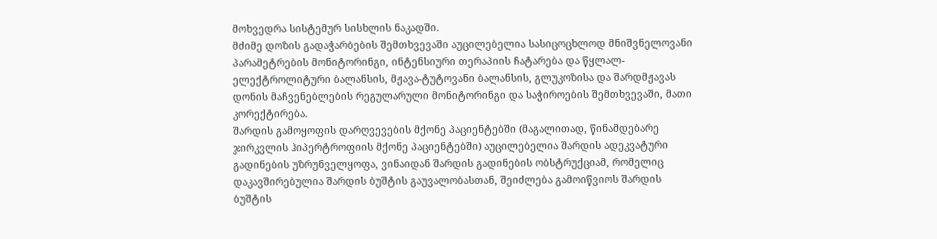მოხვედრა სისტემურ სისხლის ნაკადში.
მძიმე დოზის გადაჭარბების შემთხვევაში აუცილებელია სასიცოცხლოდ მნიშვნელოვანი პარამეტრების მონიტორინგი, ინტენსიური თერაპიის ჩატარება და წყლალ-ელექტროლიტური ბალანსის, მჟავა-ტუტოვანი ბალანსის, გლუკოზისა და შარდმჟავას დონის მაჩვენებლების რეგულარული მონიტორინგი და საჭიროების შემთხვევაში, მათი კორექტირება.
შარდის გამოყოფის დარღვევების მქონე პაციენტებში (მაგალითად, წინამდებარე ჯირკვლის ჰიპერტროფიის მქონე პაციენტებში) აუცილებელია შარდის ადეკვატური გადინების უზრუნველყოფა, ვინაიდან შარდის გადინების ობსტრუქციამ, რომელიც დაკავშირებულია შარდის ბუშტის გაუვალობასთან, შეიძლება გამოიწვიოს შარდის ბუშტის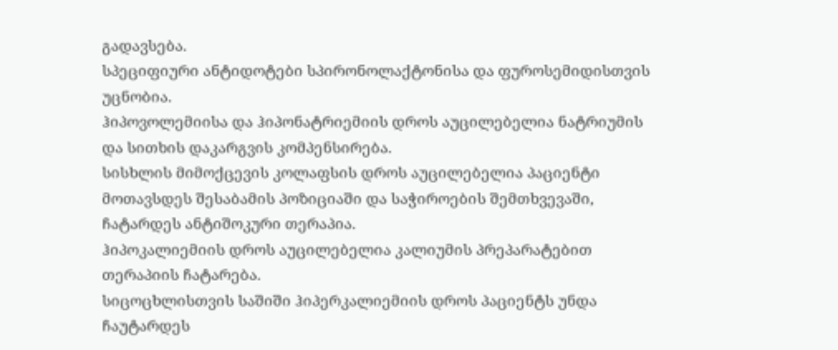გადავსება.
სპეციფიური ანტიდოტები სპირონოლაქტონისა და ფუროსემიდისთვის უცნობია.
ჰიპოვოლემიისა და ჰიპონატრიემიის დროს აუცილებელია ნატრიუმის და სითხის დაკარგვის კომპენსირება.
სისხლის მიმოქცევის კოლაფსის დროს აუცილებელია პაციენტი მოთავსდეს შესაბამის პოზიციაში და საჭიროების შემთხვევაში, ჩატარდეს ანტიშოკური თერაპია.
ჰიპოკალიემიის დროს აუცილებელია კალიუმის პრეპარატებით თერაპიის ჩატარება.
სიცოცხლისთვის საშიში ჰიპერკალიემიის დროს პაციენტს უნდა ჩაუტარდეს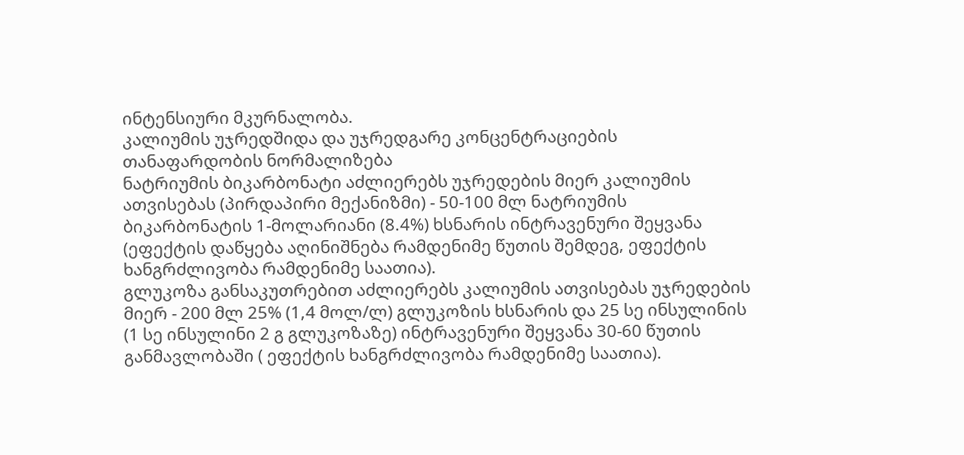ინტენსიური მკურნალობა.
კალიუმის უჯრედშიდა და უჯრედგარე კონცენტრაციების თანაფარდობის ნორმალიზება
ნატრიუმის ბიკარბონატი აძლიერებს უჯრედების მიერ კალიუმის ათვისებას (პირდაპირი მექანიზმი) - 50-100 მლ ნატრიუმის ბიკარბონატის 1-მოლარიანი (8.4%) ხსნარის ინტრავენური შეყვანა (ეფექტის დაწყება აღინიშნება რამდენიმე წუთის შემდეგ, ეფექტის ხანგრძლივობა რამდენიმე საათია).
გლუკოზა განსაკუთრებით აძლიერებს კალიუმის ათვისებას უჯრედების მიერ - 200 მლ 25% (1,4 მოლ/ლ) გლუკოზის ხსნარის და 25 სე ინსულინის (1 სე ინსულინი 2 გ გლუკოზაზე) ინტრავენური შეყვანა 30-60 წუთის განმავლობაში ( ეფექტის ხანგრძლივობა რამდენიმე საათია).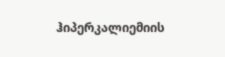ჰიპერკალიემიის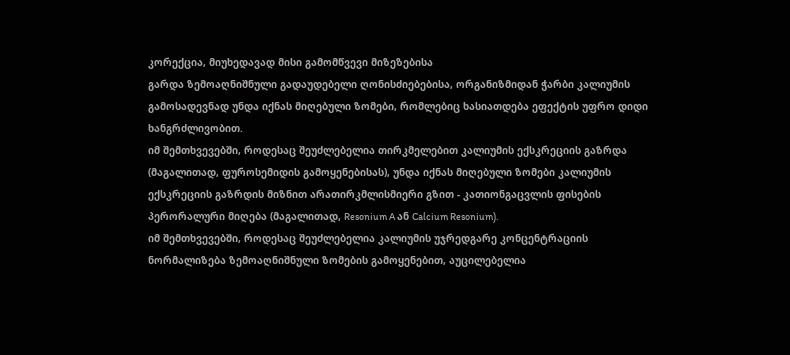კორექცია, მიუხედავად მისი გამომწვევი მიზეზებისა
გარდა ზემოაღნიშნული გადაუდებელი ღონისძიებებისა, ორგანიზმიდან ჭარბი კალიუმის გამოსადევნად უნდა იქნას მიღებული ზომები, რომლებიც ხასიათდება ეფექტის უფრო დიდი ხანგრძლივობით.
იმ შემთხვევებში, როდესაც შეუძლებელია თირკმელებით კალიუმის ექსკრეციის გაზრდა (მაგალითად, ფუროსემიდის გამოყენებისას), უნდა იქნას მიღებული ზომები კალიუმის ექსკრეციის გაზრდის მიზნით არათირკმლისმიერი გზით - კათიონგაცვლის ფისების პერორალური მიღება (მაგალითად, Resonium A ან Calcium Resonium).
იმ შემთხვევებში, როდესაც შეუძლებელია კალიუმის უჯრედგარე კონცენტრაციის ნორმალიზება ზემოაღნიშნული ზომების გამოყენებით, აუცილებელია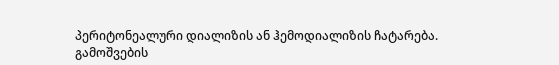პერიტონეალური დიალიზის ან ჰემოდიალიზის ჩატარება.
გამოშვების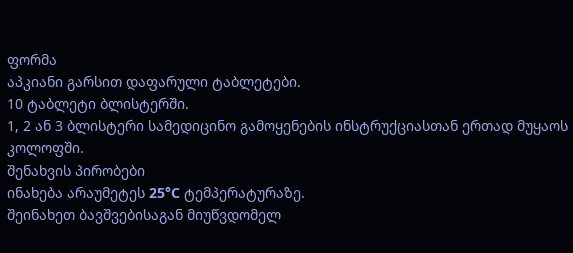ფორმა
აპკიანი გარსით დაფარული ტაბლეტები.
10 ტაბლეტი ბლისტერში.
1, 2 ან 3 ბლისტერი სამედიცინო გამოყენების ინსტრუქციასთან ერთად მუყაოს კოლოფში.
შენახვის პირობები
ინახება არაუმეტეს 25°C ტემპერატურაზე.
შეინახეთ ბავშვებისაგან მიუწვდომელ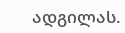ადგილას.